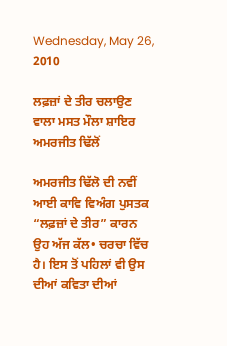Wednesday, May 26, 2010

ਲਫ਼ਜ਼ਾਂ ਦੇ ਤੀਰ ਚਲਾਉਣ ਵਾਲਾ ਮਸਤ ਮੌਲਾ ਸ਼ਾਇਰ ਅਮਰਜੀਤ ਢਿੱਲੋਂ

ਅਮਰਜੀਤ ਢਿੱਲੋ ਦੀ ਨਵੀਂ ਆਈ ਕਾਵਿ ਵਿਅੰਗ ਪੁਸਤਕ “ਲਫ਼ਜ਼ਾਂ ਦੇ ਤੀਰ” ਕਾਰਨ ਉਹ ਅੱਜ ਕੱਲ• ਚਰਚਾ ਵਿੱਚ ਹੈ। ਇਸ ਤੋਂ ਪਹਿਲਾਂ ਵੀ ਉਸ ਦੀਆਂ ਕਵਿਤਾ ਦੀਆਂ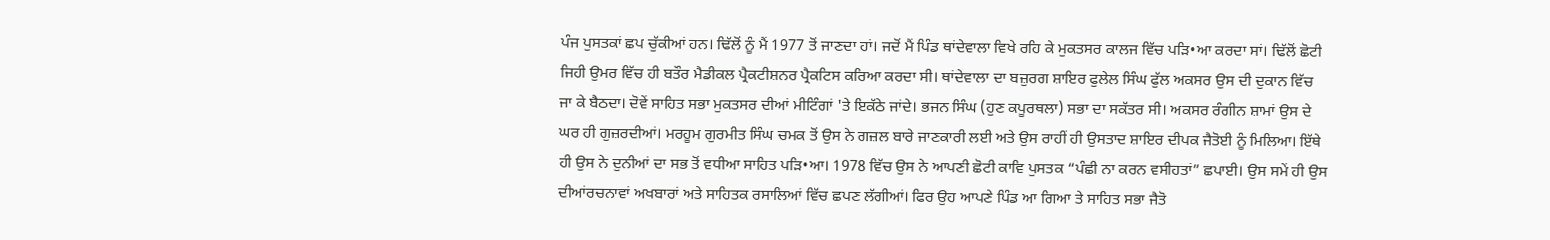ਪੰਜ ਪੁਸਤਕਾਂ ਛਪ ਚੁੱਕੀਆਂ ਹਨ। ਢਿੱਲੋਂ ਨੂੰ ਮੈਂ 1977 ਤੋਂ ਜਾਣਦਾ ਹਾਂ। ਜਦੋਂ ਮੈਂ ਪਿੰਡ ਥਾਂਦੇਵਾਲਾ ਵਿਖੇ ਰਹਿ ਕੇ ਮੁਕਤਸਰ ਕਾਲਜ ਵਿੱਚ ਪੜਿ•ਆ ਕਰਦਾ ਸਾਂ। ਢਿੱਲੋਂ ਛੋਟੀ ਜਿਹੀ ਉਮਰ ਵਿੱਚ ਹੀ ਬਤੌਰ ਮੈਡੀਕਲ ਪ੍ਰੈਕਟੀਸ਼ਨਰ ਪ੍ਰੈਕਟਿਸ ਕਰਿਆ ਕਰਦਾ ਸੀ। ਥਾਂਦੇਵਾਲਾ ਦਾ ਬਜ਼ੁਰਗ ਸ਼ਾਇਰ ਫੁਲੇਲ ਸਿੰਘ ਫੁੱਲ ਅਕਸਰ ਉਸ ਦੀ ਦੁਕਾਨ ਵਿੱਚ ਜਾ ਕੇ ਬੈਠਦਾ। ਦੋਵੇਂ ਸਾਹਿਤ ਸਭਾ ਮੁਕਤਸਰ ਦੀਆਂ ਮੀਟਿੰਗਾਂ 'ਤੇ ਇਕੱਠੇ ਜਾਂਦੇ। ਭਜਨ ਸਿੰਘ (ਹੁਣ ਕਪੂਰਥਲਾ) ਸਭਾ ਦਾ ਸਕੱਤਰ ਸੀ। ਅਕਸਰ ਰੰਗੀਨ ਸ਼ਾਮਾਂ ਉਸ ਦੇ ਘਰ ਹੀ ਗੁਜ਼ਰਦੀਆਂ। ਮਰਹੂਮ ਗੁਰਮੀਤ ਸਿੰਘ ਚਮਕ ਤੋਂ ਉਸ ਨੇ ਗਜ਼ਲ ਬਾਰੇ ਜਾਣਕਾਰੀ ਲਈ ਅਤੇ ਉਸ ਰਾਹੀਂ ਹੀ ਉਸਤਾਦ ਸ਼ਾਇਰ ਦੀਪਕ ਜੈਤੋਈ ਨੂੰ ਮਿਲਿਆ। ਇੱਥੇ ਹੀ ਉਸ ਨੇ ਦੁਨੀਆਂ ਦਾ ਸਭ ਤੋਂ ਵਧੀਆ ਸਾਹਿਤ ਪੜਿ•ਆ। 1978 ਵਿੱਚ ਉਸ ਨੇ ਆਪਣੀ ਛੋਟੀ ਕਾਵਿ ਪੁਸਤਕ “ਪੰਛੀ ਨਾ ਕਰਨ ਵਸੀਹਤਾਂ” ਛਪਾਈ। ਉਸ ਸਮੇਂ ਹੀ ਉਸ ਦੀਆਂਰਚਨਾਵਾਂ ਅਖਬਾਰਾਂ ਅਤੇ ਸਾਹਿਤਕ ਰਸਾਲਿਆਂ ਵਿੱਚ ਛਪਣ ਲੱਗੀਆਂ। ਫਿਰ ਉਹ ਆਪਣੇ ਪਿੰਡ ਆ ਗਿਆ ਤੇ ਸਾਹਿਤ ਸਭਾ ਜੈਤੋ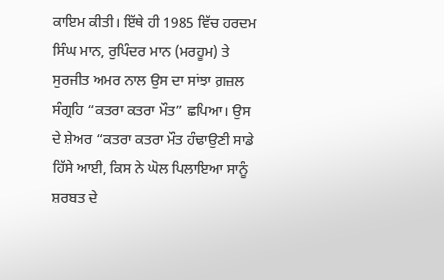ਕਾਇਮ ਕੀਤੀ। ਇੱਥੇ ਹੀ 1985 ਵਿੱਚ ਹਰਦਮ ਸਿੰਘ ਮਾਨ, ਰੁਪਿੰਦਰ ਮਾਨ (ਮਰਹੂਮ) ਤੇ ਸੁਰਜੀਤ ਅਮਰ ਨਾਲ ਉਸ ਦਾ ਸਾਂਝਾ ਗ਼ਜ਼ਲ ਸੰਗ੍ਰਹਿ “ਕਤਰਾ ਕਤਰਾ ਮੌਤ” ਛਪਿਆ। ਉਸ ਦੇ ਸ਼ੇਅਰ “ਕਤਰਾ ਕਤਰਾ ਮੌਤ ਹੰਢਾਉਣੀ ਸਾਡੇ ਹਿੱਸੇ ਆਈ, ਕਿਸ ਨੇ ਘੋਲ ਪਿਲਾਇਆ ਸਾਨੂੰ ਸ਼ਰਬਤ ਦੇ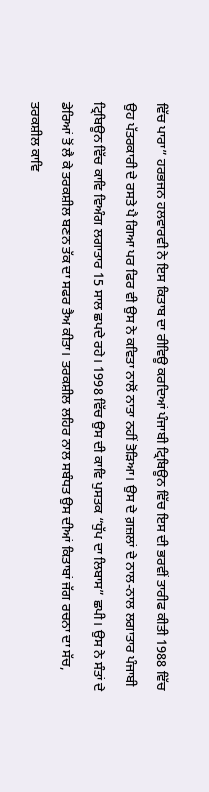ਵਿੱਚ ਪਾਰਾ” ਹਰਭਜਨ ਹਲਵਾਰਵੀ ਨੇ ਇਸ ਕਿਤਾਬ ਦਾ ਰੀਵਿਊ ਕਰਦਿਆਂ ਪੰਜਾਬੀ ਟ੍ਰਿਬਿਊਨ ਵਿੱਚ ਇਸ ਦੀ ਭਰਵੀਂ ਤਾਰੀਫ ਕੀਤੀ 1988 ਵਿੱਚ ਉਹ ਪੱਤਰਕਾਰੀ ਦੇ ਰਸਤੇ ਪੈ ਗਿਆ ਪਰ ਫਿਰ ਵੀ ਉਸ ਨੇ ਕਵਿਤਾ ਨਾਲੋਂ ਨਾਤਾ ਨਹੀਂ ਤੋੜਿਆ। ਉਸ ਦੇ ਗ਼ਜ਼ਲਾਂ ਦੇ ਨਾਲ-ਨਾਲ ਲਗਾਤਾਰ ਪੰਜਾਬੀ ਟ੍ਰਿਬਿਊਨ ਵਿੱਚ ਕਾਵਿ ਵਿਅੰਗ ਲਗਾਤਾਰ 15 ਸਾਲ ਛਪਦੇ ਰਹੇ। 1998 ਵਿੱਚ ਉਸ ਦੀ ਕਾਵਿ ਪੁਸਤਕ “ਧੁੱਪ ਦਾ ਲਿਬਾਸ” ਛਪੀ। ਉਸ ਨੇ ਸੰਤਾਂ ਦੇ ਡੇਰਿਆਂ ਤੋਂ ਲੈ ਕੇ ਤਰਕਸ਼ੀਲ ਬਣਨ ਤੱਕ ਦਾ ਸਫਰ ਤੈਅ ਕੀਤਾ। ਤਰਕਸ਼ੀਲ ਲਹਿਰ ਨਾਲ ਸਬੰਧਤ ਉਸ ਦੀਆਂ ਕਿਤਾਬਾਂ ਜੱਗ ਰਚਨਾ ਦਾ ਸੱਚ, ਤਰਕਸ਼ੀਲ ਕਾਵਿ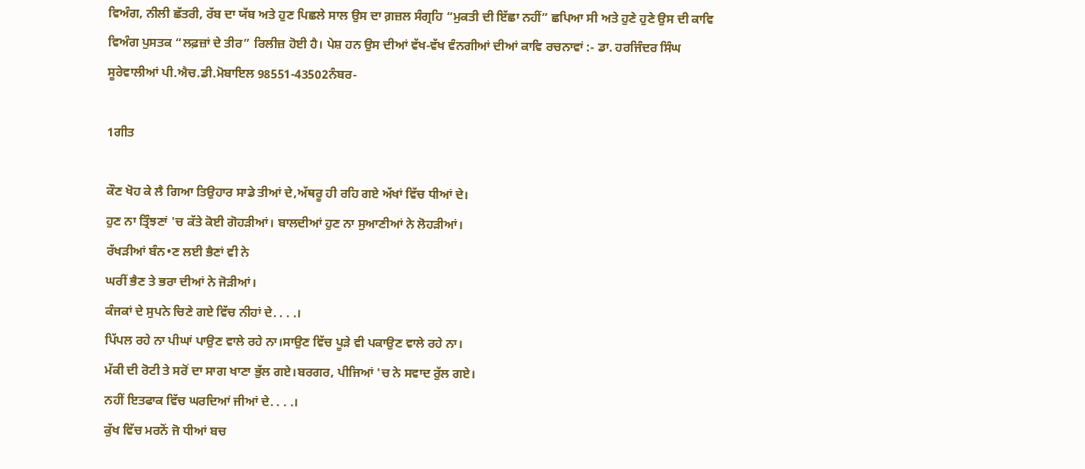ਵਿਅੰਗ, ਨੀਲੀ ਛੱਤਰੀ, ਰੱਬ ਦਾ ਯੱਬ ਅਤੇ ਹੁਣ ਪਿਛਲੇ ਸਾਲ ਉਸ ਦਾ ਗ਼ਜ਼ਲ ਸੰਗ੍ਰਹਿ “ਮੁਕਤੀ ਦੀ ਇੱਛਾ ਨਹੀਂ” ਛਪਿਆ ਸੀ ਅਤੇ ਹੁਣੇ ਹੁਣੇ ਉਸ ਦੀ ਕਾਵਿ ਵਿਅੰਗ ਪੁਸਤਕ “ਲਫ਼ਜ਼ਾਂ ਦੇ ਤੀਰ” ਰਿਲੀਜ਼ ਹੋਈ ਹੈ। ਪੇਸ਼ ਹਨ ਉਸ ਦੀਆਂ ਵੱਖ-ਵੱਖ ਵੰਨਗੀਆਂ ਦੀਆਂ ਕਾਵਿ ਰਚਨਾਵਾਂ :- ਡਾ. ਹਰਜਿੰਦਰ ਸਿੰਘ ਸੂਰੇਵਾਲੀਆਂ ਪੀ.ਐਚ.ਡੀ.ਮੋਬਾਇਲ 98551-43502ਨੰਬਰ-

1ਗੀਤ

ਕੌਣ ਖੋਹ ਕੇ ਲੈ ਗਿਆ ਤਿਉਹਾਰ ਸਾਡੇ ਤੀਆਂ ਦੇ,ਅੱਥਰੂ ਹੀ ਰਹਿ ਗਏ ਅੱਖਾਂ ਵਿੱਚ ਧੀਆਂ ਦੇ।
ਹੁਣ ਨਾ ਤ੍ਰਿੰਝਣਾਂ 'ਚ ਕੱਤੇ ਕੋਈ ਗੋਹੜੀਆਂ। ਬਾਲਦੀਆਂ ਹੁਣ ਨਾ ਸੁਆਣੀਆਂ ਨੇ ਲੋਹੜੀਆਂ।
ਰੱਖੜੀਆਂ ਬੰਨ•ਣ ਲਈ ਭੈਣਾਂ ਵੀ ਨੇ
ਘਰੀਂ ਭੈਣ ਤੇ ਭਰਾ ਦੀਆਂ ਨੇ ਜੋੜੀਆਂ।
ਕੰਜਕਾਂ ਦੇ ਸੁਪਨੇ ਚਿਣੇ ਗਏ ਵਿੱਚ ਨੀਹਾਂ ਦੇ. . . .।
ਪਿੱਪਲ ਰਹੇ ਨਾ ਪੀਘਾਂ ਪਾਉਣ ਵਾਲੇ ਰਹੇ ਨਾ।ਸਾਉਣ ਵਿੱਚ ਪੂੜੇ ਵੀ ਪਕਾਉਣ ਵਾਲੇ ਰਹੇ ਨਾ।
ਮੱਕੀ ਦੀ ਰੋਟੀ ਤੇ ਸਰੋਂ ਦਾ ਸਾਗ ਖਾਣਾ ਭੁੱਲ ਗਏ।ਬਰਗਰ, ਪੀਜਿਆਂ 'ਚ ਨੇ ਸਵਾਦ ਰੁੱਲ ਗਏ।
ਨਹੀਂ ਇਤਫਾਕ ਵਿੱਚ ਘਰਦਿਆਂ ਜੀਆਂ ਦੇ. . . .।
ਕੁੱਖ ਵਿੱਚ ਮਰਨੋਂ ਜੋ ਧੀਆਂ ਬਚ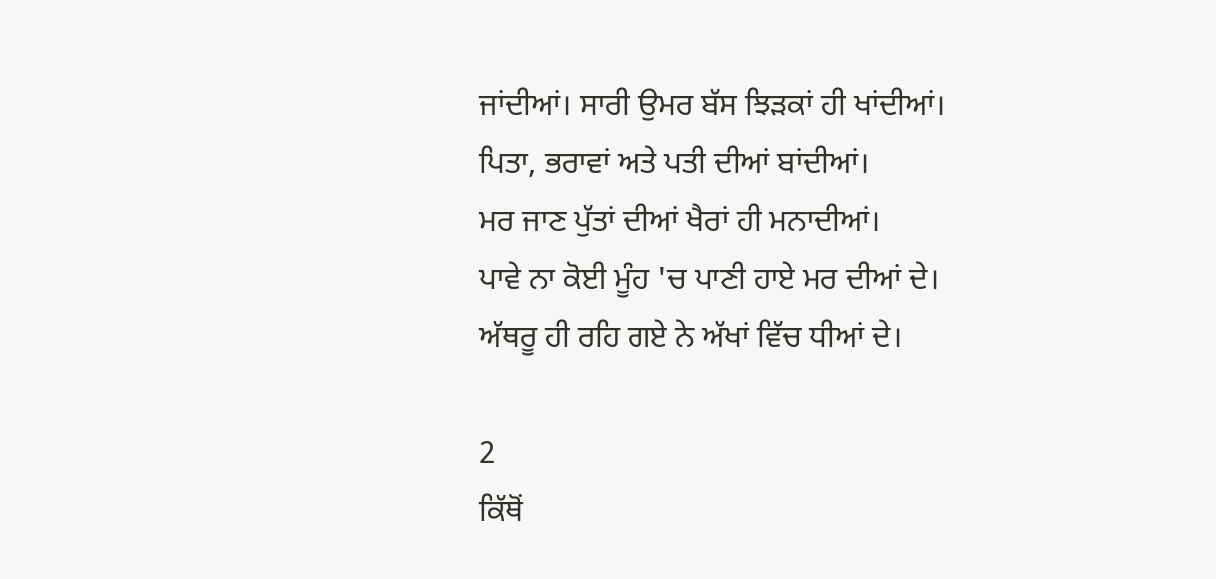ਜਾਂਦੀਆਂ। ਸਾਰੀ ਉਮਰ ਬੱਸ ਝਿੜਕਾਂ ਹੀ ਖਾਂਦੀਆਂ।
ਪਿਤਾ, ਭਰਾਵਾਂ ਅਤੇ ਪਤੀ ਦੀਆਂ ਬਾਂਦੀਆਂ।
ਮਰ ਜਾਣ ਪੁੱਤਾਂ ਦੀਆਂ ਖੈਰਾਂ ਹੀ ਮਨਾਦੀਆਂ।
ਪਾਵੇ ਨਾ ਕੋਈ ਮੂੰਹ 'ਚ ਪਾਣੀ ਹਾਏ ਮਰ ਦੀਆਂ ਦੇ।
ਅੱਥਰੂ ਹੀ ਰਹਿ ਗਏ ਨੇ ਅੱਖਾਂ ਵਿੱਚ ਧੀਆਂ ਦੇ।

2
ਕਿੱਥੋਂ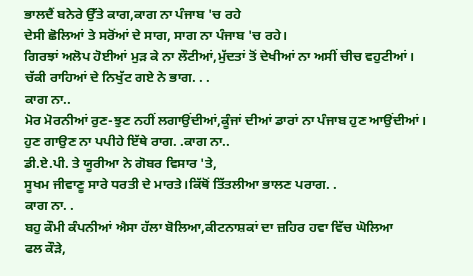ਭਾਲਦੈਂ ਬਨੇਰੇ ਉੱਤੇ ਕਾਗ,ਕਾਗ ਨਾ ਪੰਜਾਬ 'ਚ ਰਹੇ
ਦੇਸੀ ਛੋਲਿਆਂ ਤੇ ਸਰੋਂਆਂ ਦੇ ਸਾਗ, ਸਾਗ ਨਾ ਪੰਜਾਬ 'ਚ ਰਹੇ।
ਗਿਰਝਾਂ ਅਲੋਪ ਹੋਈਆਂ ਮੁੜ ਕੇ ਨਾ ਲੌਟੀਆਂ,ਮੁੱਦਤਾਂ ਤੋਂ ਦੇਖੀਆਂ ਨਾ ਅਸੀਂ ਚੀਚ ਵਹੁਟੀਆਂ।
ਚੱਕੀ ਰਾਹਿਆਂ ਦੇ ਨਿਖੁੱਟ ਗਏ ਨੇ ਭਾਗ. . .
ਕਾਗ ਨਾ..
ਮੋਰ ਮੋਰਨੀਆਂ ਰੁਣ-ਝੁਣ ਨਹੀਂ ਲਗਾਉਂਦੀਆਂ,ਕੂੰਜਾਂ ਦੀਆਂ ਡਾਰਾਂ ਨਾ ਪੰਜਾਬ ਹੁਣ ਆਉਂਦੀਆਂ।
ਹੁਣ ਗਾਉਣ ਨਾ ਪਪੀਹੇ ਇੱਥੇ ਰਾਗ. .ਕਾਗ ਨਾ..
ਡੀ.ਏ.ਪੀ. ਤੇ ਯੂਰੀਆ ਨੇ ਗੋਬਰ ਵਿਸਾਰ 'ਤੇ,
ਸੂਖਮ ਜੀਵਾਣੂ ਸਾਰੇ ਧਰਤੀ ਦੇ ਮਾਰਤੇ।ਕਿੱਥੋਂ ਤਿੱਤਲੀਆ ਭਾਲਣ ਪਰਾਗ. .
ਕਾਗ ਨਾ. .
ਬਹੁ ਕੌਮੀ ਕੰਪਨੀਆਂ ਐਸਾ ਹੱਲਾ ਬੋਲਿਆ,ਕੀਟਨਾਸ਼ਕਾਂ ਦਾ ਜ਼ਹਿਰ ਹਵਾ ਵਿੱਚ ਘੋਲਿਆ
ਫਲ ਕੌੜੇ,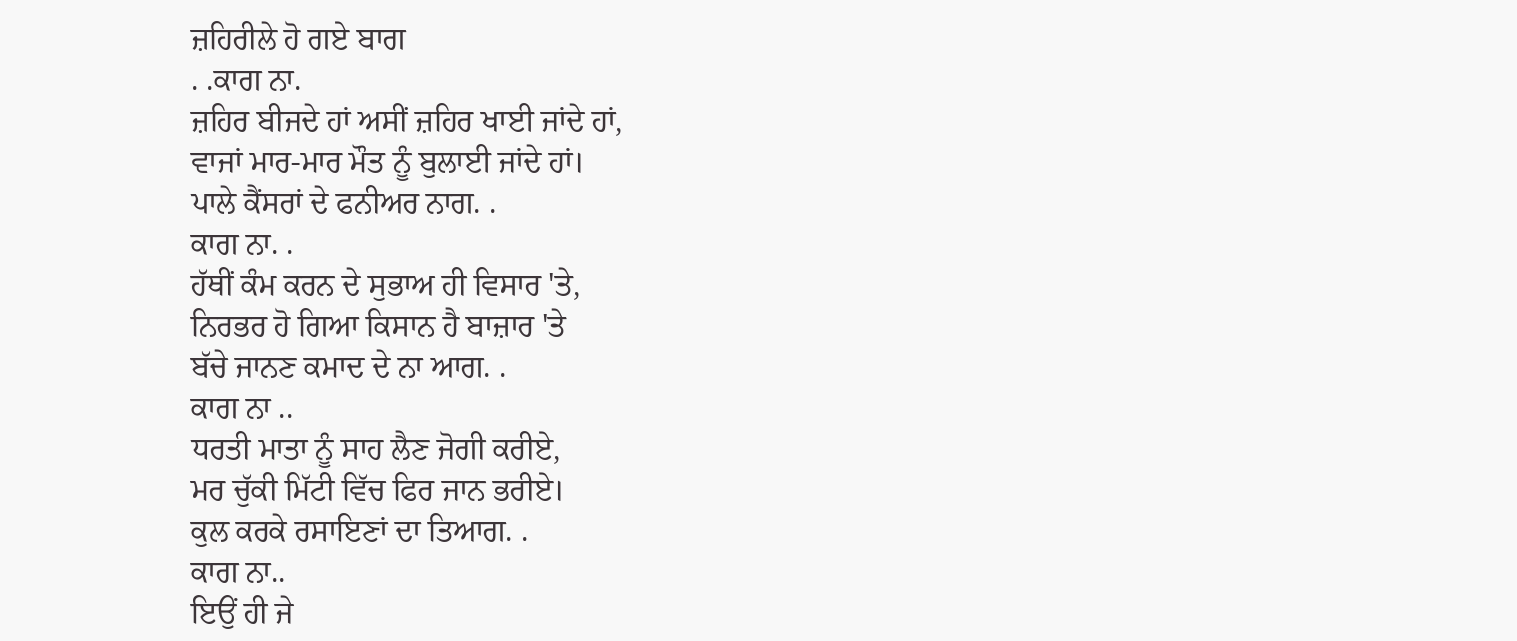ਜ਼ਹਿਰੀਲੇ ਹੋ ਗਏ ਬਾਗ
. .ਕਾਗ ਨਾ.
ਜ਼ਹਿਰ ਬੀਜਦੇ ਹਾਂ ਅਸੀਂ ਜ਼ਹਿਰ ਖਾਈ ਜਾਂਦੇ ਹਾਂ,
ਵਾਜਾਂ ਮਾਰ-ਮਾਰ ਮੌਤ ਨੂੰ ਬੁਲਾਈ ਜਾਂਦੇ ਹਾਂ।
ਪਾਲੇ ਕੈਂਸਰਾਂ ਦੇ ਫਨੀਅਰ ਨਾਗ. .
ਕਾਗ ਨਾ. .
ਹੱਥੀਂ ਕੰਮ ਕਰਨ ਦੇ ਸੁਭਾਅ ਹੀ ਵਿਸਾਰ 'ਤੇ,
ਨਿਰਭਰ ਹੋ ਗਿਆ ਕਿਸਾਨ ਹੈ ਬਾਜ਼ਾਰ 'ਤੇ
ਬੱਚੇ ਜਾਨਣ ਕਮਾਦ ਦੇ ਨਾ ਆਗ. .
ਕਾਗ ਨਾ ..
ਧਰਤੀ ਮਾਤਾ ਨੂੰ ਸਾਹ ਲੈਣ ਜੋਗੀ ਕਰੀਏ,
ਮਰ ਚੁੱਕੀ ਮਿੱਟੀ ਵਿੱਚ ਫਿਰ ਜਾਨ ਭਰੀਏ।
ਕੁਲ ਕਰਕੇ ਰਸਾਇਣਾਂ ਦਾ ਤਿਆਗ. .
ਕਾਗ ਨਾ..
ਇਉਂ ਹੀ ਜੇ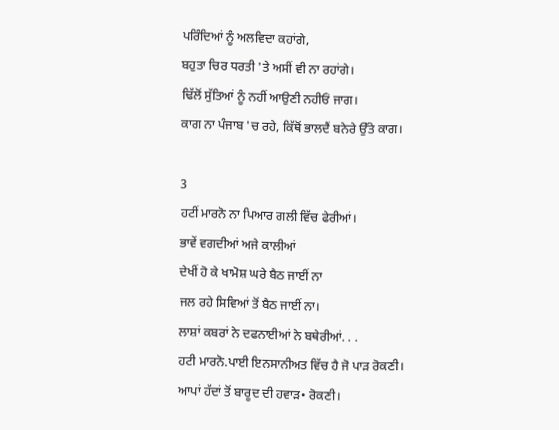ਪਰਿੰਦਿਆਂ ਨੂੰ ਅਲਵਿਦਾ ਕਹਾਂਗੇ,
ਬਹੁਤਾ ਚਿਰ ਧਰਤੀ 'ਤੇ ਅਸੀਂ ਵੀ ਨਾ ਰਹਾਂਗੇ।
ਢਿੱਲੋਂ ਸੁੱਤਿਆਂ ਨੂੰ ਨਹੀਂ ਆਉਣੀ ਨਹੀਓਂ ਜਾਗ।
ਕਾਗ ਨਾ ਪੰਜਾਬ 'ਚ ਰਹੇ, ਕਿੱਥੋਂ ਭਾਲਦੈਂ ਬਨੇਰੇ ਉੱਤੇ ਕਾਗ।

3
ਹਟੀਂ ਮਾਰਨੋ ਨਾ ਪਿਆਰ ਗਲੀ ਵਿੱਚ ਫੇਰੀਆਂ।
ਭਾਵੇਂ ਵਗਦੀਆਂ ਅਜੇ ਕਾਲੀਆਂ
ਦੇਖੀਂ ਹੋ ਕੇ ਖਾਮੋਸ਼ ਘਰੇ ਬੈਠ ਜਾਈਂ ਨਾ
ਜਲ ਰਹੇ ਸਿਵਿਆਂ ਤੋਂ ਬੈਠ ਜਾਈਂ ਨਾ।
ਲਾਸ਼ਾਂ ਕਬਰਾਂ ਨੇ ਦਫਨਾਈਆਂ ਨੇ ਬਥੇਰੀਆਂ. . .
ਹਟੀ ਮਾਰਨੋ.ਪਾਈ ਇਨਸਾਨੀਅਤ ਵਿੱਚ ਹੈ ਜੋ ਪਾੜ ਰੋਕਣੀ।
ਆਪਾਂ ਹੱਦਾਂ ਤੋਂ ਬਾਰੂਦ ਦੀ ਹਵਾੜ• ਰੋਕਣੀ।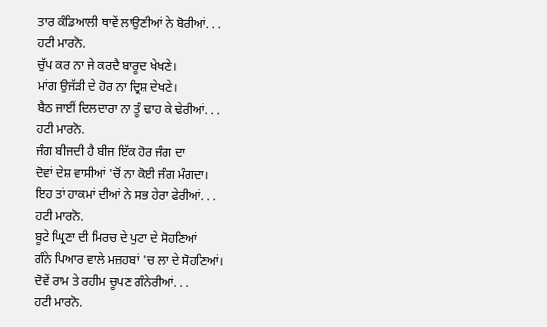ਤਾਰ ਕੰਡਿਆਲੀ ਥਾਵੇਂ ਲਾਉਣੀਆਂ ਨੇ ਬੋਰੀਆਂ. . .
ਹਟੀ ਮਾਰਨੋ.
ਚੁੱਪ ਕਰ ਨਾ ਜੇ ਕਰਦੈ ਬਾਰੂਦ ਖੇਖਣੇ।
ਮਾਂਗ ਉਜੱੜੀ ਦੇ ਹੋਰ ਨਾ ਦ੍ਰਿਸ਼ ਦੇਖਣੇ।
ਬੈਠ ਜਾਈਂ ਦਿਲਦਾਰਾ ਨਾ ਤੂੰ ਢਾਹ ਕੇ ਢੇਰੀਆਂ. . .
ਹਟੀ ਮਾਰਨੋ.
ਜੰਗ ਬੀਜਦੀ ਹੈ ਬੀਜ ਇੱਕ ਹੋਰ ਜੰਗ ਦਾ
ਦੋਵਾਂ ਦੇਸ਼ ਵਾਸੀਆਂ 'ਚੋਂ ਨਾ ਕੋਈ ਜੰਗ ਮੰਗਦਾ।
ਇਹ ਤਾਂ ਹਾਕਮਾਂ ਦੀਆਂ ਨੇ ਸਭ ਹੇਰਾ ਫੇਰੀਆਂ. . .
ਹਟੀ ਮਾਰਨੋ.
ਬੂਟੇ ਘ੍ਰਿਣਾ ਦੀ ਮਿਰਚ ਦੇ ਪੁਟਾ ਦੇ ਸੋਹਣਿਆਂ
ਗੰਨੇ ਪਿਆਰ ਵਾਲੇ ਮਜ਼ਹਬਾਂ 'ਚ ਲਾ ਦੇ ਸੋਹਣਿਆਂ।
ਦੋਵੇਂ ਰਾਮ ਤੇ ਰਹੀਮ ਚੂਪਣ ਗੰਨੇਰੀਆਂ. . .
ਹਟੀ ਮਾਰਨੋ.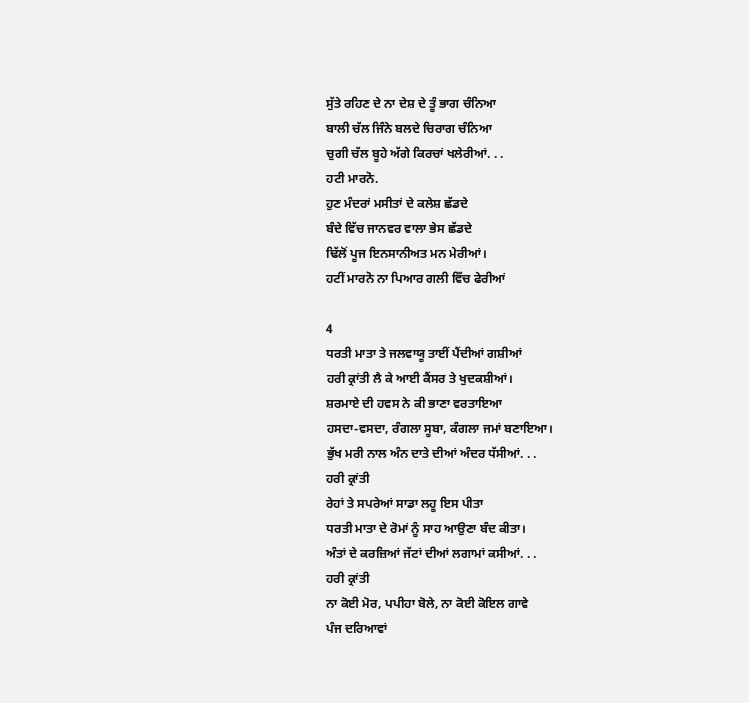ਸੁੱਤੇ ਰਹਿਣ ਦੇ ਨਾ ਦੇਸ਼ ਦੇ ਤੂੰ ਭਾਗ ਚੰਨਿਆ
ਬਾਲੀ ਚੱਲ ਜਿੰਨੇ ਬਲਦੇ ਚਿਰਾਗ ਚੰਨਿਆ
ਚੁਗੀ ਚੱਲ ਬੂਹੇ ਅੱਗੇ ਕਿਰਚਾਂ ਖਲੇਰੀਆਂ. . .
ਹਟੀ ਮਾਰਨੋ.
ਹੁਣ ਮੰਦਰਾਂ ਮਸੀਤਾਂ ਦੇ ਕਲੇਸ਼ ਛੱਡਦੇ
ਬੰਦੇ ਵਿੱਚ ਜਾਨਵਰ ਵਾਲਾ ਭੇਸ ਛੱਡਦੇ
ਢਿੱਲੋਂ ਪੂਜ ਇਨਸਾਨੀਅਤ ਮਨ ਮੇਰੀਆਂ।
ਹਟੀਂ ਮਾਰਨੋ ਨਾ ਪਿਆਰ ਗਲੀ ਵਿੱਚ ਫੇਰੀਆਂ

4
ਧਰਤੀ ਮਾਤਾ ਤੇ ਜਲਵਾਯੂ ਤਾਈਂ ਪੈਂਦੀਆਂ ਗਸ਼ੀਆਂ
ਹਰੀ ਕ੍ਰਾਂਤੀ ਲੈ ਕੇ ਆਈ ਕੈਂਸਰ ਤੇ ਖੁਦਕਸ਼ੀਆਂ।
ਸ਼ਰਮਾਏ ਦੀ ਹਵਸ ਨੇ ਕੀ ਭਾਣਾ ਵਰਤਾਇਆ
ਹਸਦਾ-ਵਸਦਾ, ਰੰਗਲਾ ਸੂਬਾ, ਕੰਗਲਾ ਜਮਾਂ ਬਣਾਇਆ।
ਭੁੱਖ ਮਰੀ ਨਾਲ ਅੰਨ ਦਾਤੇ ਦੀਆਂ ਅੰਦਰ ਧੱਸੀਆਂ. . .
ਹਰੀ ਕ੍ਰਾਂਤੀ
ਰੇਹਾਂ ਤੇ ਸਪਰੇਆਂ ਸਾਡਾ ਲਹੂ ਇਸ ਪੀਤਾ
ਧਰਤੀ ਮਾਤਾ ਦੇ ਰੋਮਾਂ ਨੂੰ ਸਾਹ ਆਉਣਾ ਬੰਦ ਕੀਤਾ।
ਅੰਤਾਂ ਦੇ ਕਰਜ਼ਿਆਂ ਜੱਟਾਂ ਦੀਆਂ ਲਗਾਮਾਂ ਕਸੀਆਂ. . .
ਹਰੀ ਕ੍ਰਾਂਤੀ
ਨਾ ਕੋਈ ਮੋਰ, ਪਪੀਹਾ ਬੋਲੇ, ਨਾ ਕੋਈ ਕੋਇਲ ਗਾਵੇ
ਪੰਜ ਦਰਿਆਵਾਂ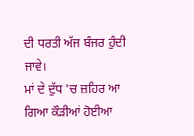ਦੀ ਧਰਤੀ ਅੱਜ ਬੰਜਰ ਹੁੰਦੀ ਜਾਵੇ।
ਮਾਂ ਦੇ ਦੁੱਧ 'ਚ ਜ਼ਹਿਰ ਆ ਗਿਆ ਕੌੜੀਆਂ ਹੋਈਆ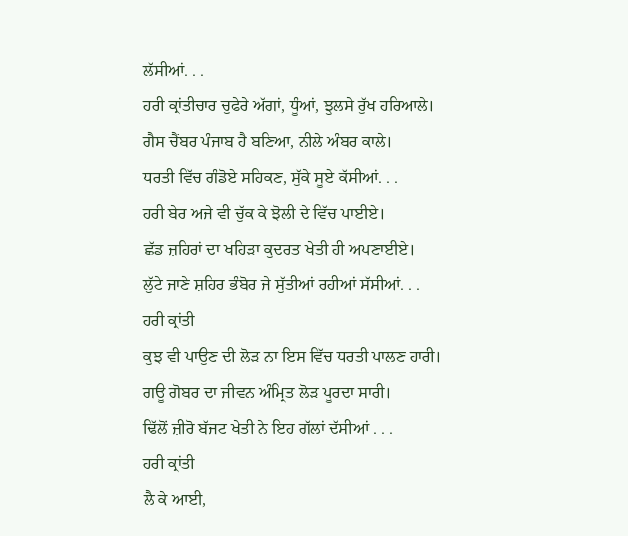ਲੱਸੀਆਂ. . .
ਹਰੀ ਕ੍ਰਾਂਤੀਚਾਰ ਚੁਫੇਰੇ ਅੱਗਾਂ, ਧੂੰਆਂ, ਝੁਲਸੇ ਰੁੱਖ ਹਰਿਆਲੇ।
ਗੈਸ ਚੈਂਬਰ ਪੰਜਾਬ ਹੈ ਬਣਿਆ, ਨੀਲੇ ਅੰਬਰ ਕਾਲੇ।
ਧਰਤੀ ਵਿੱਚ ਗੰਡੋਏ ਸਹਿਕਣ, ਸੁੱਕੇ ਸੂਏ ਕੱਸੀਆਂ. . .
ਹਰੀ ਬੇਰ ਅਜੇ ਵੀ ਚੁੱਕ ਕੇ ਝੋਲੀ ਦੇ ਵਿੱਚ ਪਾਈਏ।
ਛੱਡ ਜ਼ਹਿਰਾਂ ਦਾ ਖਹਿੜਾ ਕੁਦਰਤ ਖੇਤੀ ਹੀ ਅਪਣਾਈਏ।
ਲੁੱਟੇ ਜਾਣੇ ਸ਼ਹਿਰ ਭੰਬੋਰ ਜੇ ਸੁੱਤੀਆਂ ਰਹੀਆਂ ਸੱਸੀਆਂ. . .
ਹਰੀ ਕ੍ਰਾਂਤੀ
ਕੁਝ ਵੀ ਪਾਉਣ ਦੀ ਲੋੜ ਨਾ ਇਸ ਵਿੱਚ ਧਰਤੀ ਪਾਲਣ ਹਾਰੀ।
ਗਊ ਗੋਬਰ ਦਾ ਜੀਵਨ ਅੰਮ੍ਰਿਤ ਲੋੜ ਪੂਰਦਾ ਸਾਰੀ।
ਢਿੱਲੋਂ ਜ਼ੀਰੋ ਬੱਜਟ ਖੇਤੀ ਨੇ ਇਹ ਗੱਲਾਂ ਦੱਸੀਆਂ . . .
ਹਰੀ ਕ੍ਰਾਂਤੀ
ਲੈ ਕੇ ਆਈ,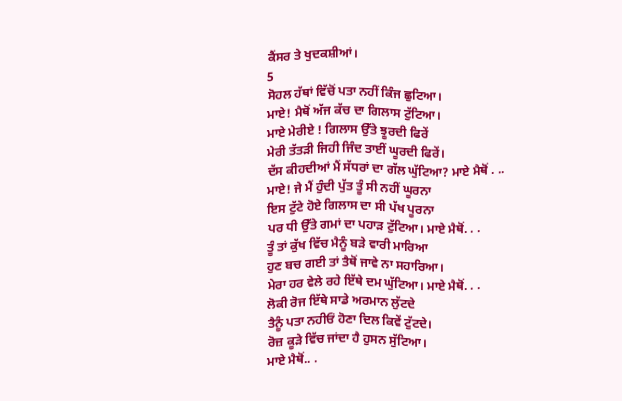ਕੈਂਸਰ ਤੇ ਖੁਦਕਸ਼ੀਆਂ।
5
ਸੋਹਲ ਹੱਥਾਂ ਵਿੱਚੋਂ ਪਤਾ ਨਹੀਂ ਕਿੰਜ ਛੁਟਿਆ।
ਮਾਏ! ਮੈਥੋਂ ਅੱਜ ਕੱਚ ਦਾ ਗਿਲਾਸ ਟੁੱਟਿਆ।
ਮਾਏ ਮੇਰੀਏ ! ਗਿਲਾਸ ਉੱਤੇ ਝੂਰਦੀ ਫਿਰੇਂ
ਮੇਰੀ ਤੱਤੜੀ ਜਿਹੀ ਜਿੰਦ ਤਾਈਂ ਘੂਰਦੀ ਫਿਰੇਂ।
ਦੱਸ ਕੀਹਦੀਆਂ ਮੈਂ ਸੱਧਰਾਂ ਦਾ ਗੱਲ ਘੁੱਟਿਆ? ਮਾਏ ਮੈਥੋਂ . ..
ਮਾਏ! ਜੇ ਮੈਂ ਹੁੰਦੀ ਪੁੱਤ ਤੂੰ ਸੀ ਨਹੀਂ ਘੂਰਨਾ
ਇਸ ਟੁੱਟੇ ਹੋਏ ਗਿਲਾਸ ਦਾ ਸੀ ਪੱਖ ਪੂਰਨਾ
ਪਰ ਧੀ ਉੱਤੇ ਗਮਾਂ ਦਾ ਪਹਾੜ ਟੁੱਟਿਆ। ਮਾਏ ਮੈਥੋਂ. . .
ਤੂੰ ਤਾਂ ਕੁੱਖ ਵਿੱਚ ਮੈਨੂੰ ਬੜੇ ਵਾਰੀ ਮਾਰਿਆ
ਹੁਣ ਬਚ ਗਈ ਤਾਂ ਤੈਥੋਂ ਜਾਵੇ ਨਾ ਸਹਾਰਿਆ।
ਮੇਰਾ ਹਰ ਵੇਲੇ ਰਹੇ ਇੱਥੇ ਦਮ ਘੁੱਟਿਆ। ਮਾਏ ਮੈਥੋਂ. . .
ਲੋਕੀ ਰੋਜ ਇੱਥੇ ਸਾਡੇ ਅਰਮਾਨ ਲੁੱਟਦੇ
ਤੈਨੂੰ ਪਤਾ ਨਹੀਓਂ ਹੋਣਾ ਦਿਲ ਕਿਵੇਂ ਟੁੱਟਦੇ।
ਰੋਜ਼ ਕੂੜੇ ਵਿੱਚ ਜਾਂਦਾ ਹੈ ਹੁਸਨ ਸੁੱਟਿਆ।
ਮਾਏ ਮੈਥੋਂ.. .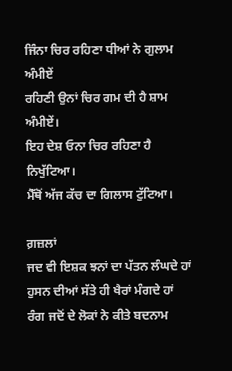ਜਿੰਨਾ ਚਿਰ ਰਹਿਣਾ ਧੀਆਂ ਨੇ ਗੁਲਾਮ ਅੰਮੀਏਂ
ਰਹਿਣੀ ਉਨਾਂ ਚਿਰ ਗਮ ਦੀ ਹੈ ਸ਼ਾਮ ਅੰਮੀਏਂ।
ਇਹ ਦੇਸ਼ ਓਨਾ ਚਿਰ ਰਹਿਣਾ ਹੈ ਨਿਖੁੱਟਿਆ।
ਮੈੱਥੋਂ ਅੱਜ ਕੱਚ ਦਾ ਗਿਲਾਸ ਟੁੱਟਿਆ।

ਗ਼ਜ਼ਲਾਂ
ਜਦ ਵੀ ਇਸ਼ਕ ਝਨਾਂ ਦਾ ਪੱਤਨ ਲੰਘਦੇ ਹਾਂ
ਹੁਸਨ ਦੀਆਂ ਸੱਤੇ ਹੀ ਖੈਰਾਂ ਮੰਗਦੇ ਹਾਂ
ਰੰਗ ਜਦੋਂ ਦੇ ਲੋਕਾਂ ਨੇ ਕੀਤੇ ਬਦਨਾਮ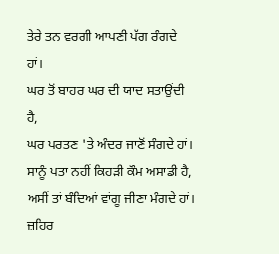ਤੇਰੇ ਤਨ ਵਰਗੀ ਆਪਣੀ ਪੱਗ ਰੰਗਦੇ ਹਾਂ।
ਘਰ ਤੋਂ ਬਾਹਰ ਘਰ ਦੀ ਯਾਦ ਸਤਾਉਂਦੀ ਹੈ,
ਘਰ ਪਰਤਣ 'ਤੇ ਅੰਦਰ ਜਾਣੋਂ ਸੰਗਦੇ ਹਾਂ।
ਸਾਨੂੰ ਪਤਾ ਨਹੀਂ ਕਿਹੜੀ ਕੌਮ ਅਸਾਡੀ ਹੈ,
ਅਸੀਂ ਤਾਂ ਬੰਦਿਆਂ ਵਾਂਗੂ ਜੀਣਾ ਮੰਗਦੇ ਹਾਂ।
ਜ਼ਹਿਰ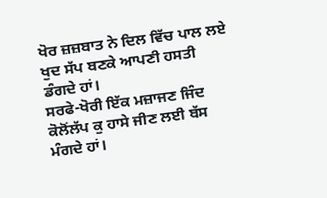ਖੋਰ ਜ਼ਜ਼ਬਾਤ ਨੇ ਦਿਲ ਵਿੱਚ ਪਾਲ ਲਏ ਖੁਦ ਸੱਪ ਬਣਕੇ ਆਪਣੀ ਹਸਤੀ ਡੰਗਦੇ ਹਾਂ।
ਸਰਫੇ-ਖੋਰੀ ਇੱਕ ਮਜ਼ਾਜਣ ਜਿੰਦ ਕੋਲੋਂਲੱਪ ਕੁ ਹਾਸੇ ਜੀਣ ਲਈ ਬੱਸ ਮੰਗਦੇ ਹਾਂ।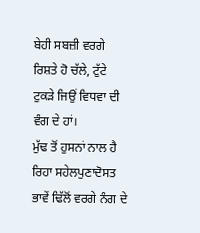ਬੇਹੀ ਸਬਜ਼ੀ ਵਰਗੇ ਰਿਸ਼ਤੇ ਹੋ ਚੱਲੇ, ਟੁੱਟੇ ਟੁਕੜੇ ਜਿਉਂ ਵਿਧਵਾ ਦੀ ਵੰਗ ਦੇ ਹਾਂ।
ਮੁੱਢ ਤੋਂ ਹੁਸਨਾਂ ਨਾਲ ਹੈ ਰਿਹਾ ਸਹੇਲਪੁਣਾਦੋਸਤ ਭਾਵੇਂ ਢਿੱਲੋਂ ਵਰਗੇ ਨੰਗ ਦੇ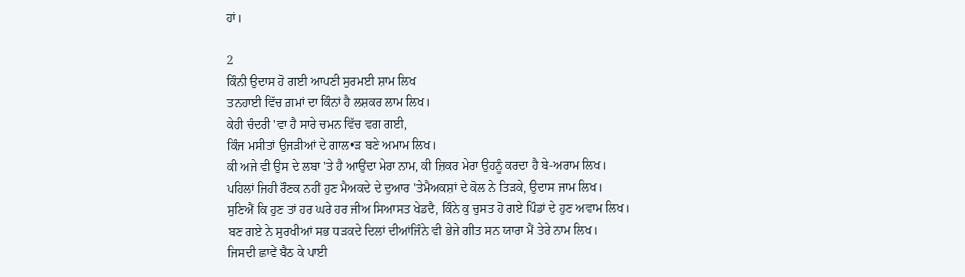ਹਾਂ।

2
ਕਿੰਨੀ ਉਦਾਸ ਹੋ ਗਈ ਆਪਣੀ ਸੁਰਮਈ ਸ਼ਾਮ ਲਿਖ
ਤਨਹਾਈ ਵਿੱਚ ਗ਼ਮਾਂ ਦਾ ਕਿੰਨਾਂ ਹੈ ਲਸ਼ਕਰ ਲਾਮ ਲਿਖ।
ਕੇਹੀ ਚੰਦਰੀ 'ਵਾ ਹੈ ਸਾਰੇ ਚਮਨ ਵਿੱਚ ਵਗ ਗਈ,
ਕਿੰਜ ਮਸੀਤਾਂ ਉਜੜੀਆਂ ਦੇ ਗਾਲ•ੜ ਬਣੇ ਅਮਾਮ ਲਿਖ।
ਕੀ ਅਜੇ ਵੀ ਉਸ ਦੇ ਲਬਾ 'ਤੇ ਹੈ ਆਉਂਦਾ ਮੇਰਾ ਨਾਮ, ਕੀ ਜ਼ਿਕਰ ਮੇਰਾ ਉਹਨੂੰ ਕਰਦਾ ਹੈ ਬੇ-ਅਰਾਮ ਲਿਖ।
ਪਹਿਲਾਂ ਜਿਹੀ ਰੌਣਕ ਨਹੀਂ ਹੁਣ ਮੈਅਕਦੇ ਦੇ ਦੁਆਰ 'ਤੇਮੈਅਕਸ਼ਾਂ ਦੇ ਕੋਲ ਨੇ ਤਿੜਕੇ, ਉਦਾਸ ਜਾਮ ਲਿਖ।
ਸੁਣਿਐਂ ਕਿ ਹੁਣ ਤਾਂ ਹਰ ਘਰੇ ਹਰ ਜੀਅ ਸਿਆਸਤ ਖੇਡਦੈ, ਕਿੰਨੇ ਕੁ ਚੁਸਤ ਹੋ ਗਏ ਪਿੰਡਾਂ ਦੇ ਹੁਣ ਅਵਾਮ ਲਿਖ।
ਬਣ ਗਏ ਨੇ ਸੁਰਖੀਆਂ ਸਭ ਧੜਕਦੇ ਦਿਲਾਂ ਦੀਆਂਜਿੰਨੇ ਵੀ ਭੇਜੇ ਗੀਤ ਸਨ ਯਾਰਾ ਮੈਂ ਤੇਰੇ ਨਾਮ ਲਿਖ।
ਜਿਸਦੀ ਛਾਵੇਂ ਬੈਠ ਕੇ ਪਾਈ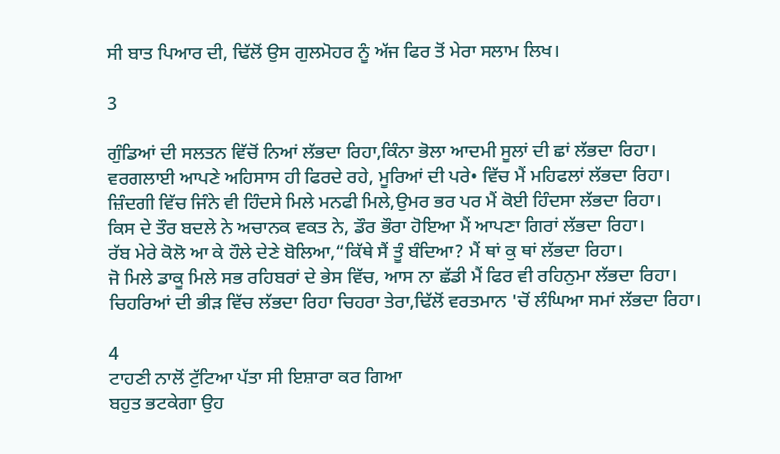ਸੀ ਬਾਤ ਪਿਆਰ ਦੀ, ਢਿੱਲੋਂ ਉਸ ਗੁਲਮੋਹਰ ਨੂੰ ਅੱਜ ਫਿਰ ਤੋਂ ਮੇਰਾ ਸਲਾਮ ਲਿਖ।

3

ਗੁੰਡਿਆਂ ਦੀ ਸਲਤਨ ਵਿੱਚੋਂ ਨਿਆਂ ਲੱਭਦਾ ਰਿਹਾ,ਕਿੰਨਾ ਭੋਲਾ ਆਦਮੀ ਸੂਲਾਂ ਦੀ ਛਾਂ ਲੱਭਦਾ ਰਿਹਾ।
ਵਰਗਲਾਈ ਆਪਣੇ ਅਹਿਸਾਸ ਹੀ ਫਿਰਦੇ ਰਹੇ, ਮੂਰਿਆਂ ਦੀ ਪਰੇ• ਵਿੱਚ ਮੈਂ ਮਹਿਫਲਾਂ ਲੱਭਦਾ ਰਿਹਾ।
ਜ਼ਿੰਦਗੀ ਵਿੱਚ ਜਿੰਨੇ ਵੀ ਹਿੰਦਸੇ ਮਿਲੇ ਮਨਫੀ ਮਿਲੇ,ਉਮਰ ਭਰ ਪਰ ਮੈਂ ਕੋਈ ਹਿੰਦਸਾ ਲੱਭਦਾ ਰਿਹਾ।
ਕਿਸ ਦੇ ਤੌਰ ਬਦਲੇ ਨੇ ਅਚਾਨਕ ਵਕਤ ਨੇ, ਡੌਰ ਭੌਰਾ ਹੋਇਆ ਮੈਂ ਆਪਣਾ ਗਿਰਾਂ ਲੱਭਦਾ ਰਿਹਾ।
ਰੱਬ ਮੇਰੇ ਕੋਲੋ ਆ ਕੇ ਹੌਲੇ ਦੇਣੇ ਬੋਲਿਆ,“ਕਿੱਥੇ ਸੈਂ ਤੂੰ ਬੰਦਿਆ? ਮੈਂ ਥਾਂ ਕੁ ਥਾਂ ਲੱਭਦਾ ਰਿਹਾ।
ਜੋ ਮਿਲੇ ਡਾਕੂ ਮਿਲੇ ਸਭ ਰਹਿਬਰਾਂ ਦੇ ਭੇਸ ਵਿੱਚ, ਆਸ ਨਾ ਛੱਡੀ ਮੈਂ ਫਿਰ ਵੀ ਰਹਿਨੁਮਾ ਲੱਭਦਾ ਰਿਹਾ।
ਚਿਹਰਿਆਂ ਦੀ ਭੀੜ ਵਿੱਚ ਲੱਭਦਾ ਰਿਹਾ ਚਿਹਰਾ ਤੇਰਾ,ਢਿੱਲੋਂ ਵਰਤਮਾਨ 'ਚੋਂ ਲੰਘਿਆ ਸਮਾਂ ਲੱਭਦਾ ਰਿਹਾ।

4
ਟਾਹਣੀ ਨਾਲੋਂ ਟੁੱਟਿਆ ਪੱਤਾ ਸੀ ਇਸ਼ਾਰਾ ਕਰ ਗਿਆ
ਬਹੁਤ ਭਟਕੇਗਾ ਉਹ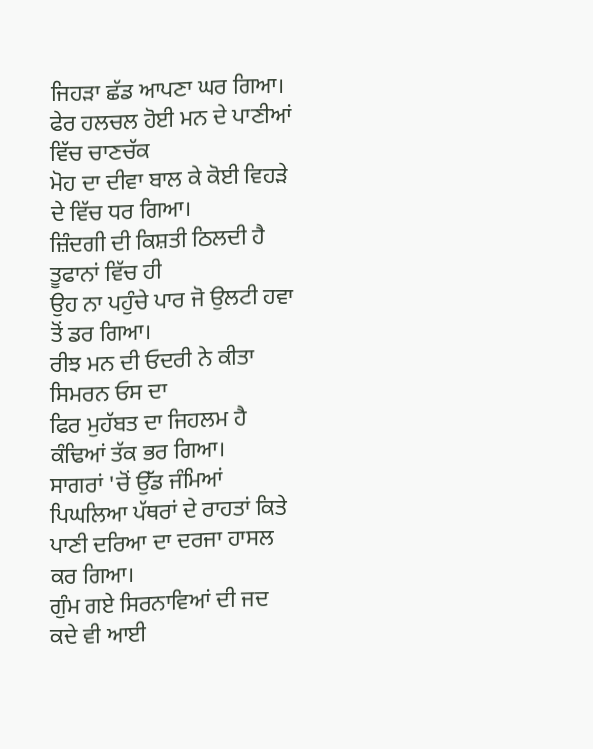ਜਿਹੜਾ ਛੱਡ ਆਪਣਾ ਘਰ ਗਿਆ।
ਫੇਰ ਹਲਚਲ ਹੋਈ ਮਨ ਦੇ ਪਾਣੀਆਂ ਵਿੱਚ ਚਾਣਚੱਕ
ਮੋਹ ਦਾ ਦੀਵਾ ਬਾਲ ਕੇ ਕੋਈ ਵਿਹੜੇ ਦੇ ਵਿੱਚ ਧਰ ਗਿਆ।
ਜ਼ਿੰਦਗੀ ਦੀ ਕਿਸ਼ਤੀ ਠਿਲਦੀ ਹੈ ਤੂਫਾਨਾਂ ਵਿੱਚ ਹੀ
ਉਹ ਨਾ ਪਹੁੰਚੇ ਪਾਰ ਜੋ ਉਲਟੀ ਹਵਾ ਤੋਂ ਡਰ ਗਿਆ।
ਰੀਝ ਮਨ ਦੀ ਓਦਰੀ ਨੇ ਕੀਤਾ ਸਿਮਰਨ ਓਸ ਦਾ
ਫਿਰ ਮੁਹੱਬਤ ਦਾ ਜਿਹਲਮ ਹੈ ਕੰਢਿਆਂ ਤੱਕ ਭਰ ਗਿਆ।
ਸਾਗਰਾਂ 'ਚੋਂ ਉੱਡ ਜੰਮਿਆਂ ਪਿਘਲਿਆ ਪੱਥਰਾਂ ਦੇ ਰਾਹਤਾਂ ਕਿਤੇ ਪਾਣੀ ਦਰਿਆ ਦਾ ਦਰਜਾ ਹਾਸਲ ਕਰ ਗਿਆ।
ਗੁੰਮ ਗਏ ਸਿਰਨਾਵਿਆਂ ਦੀ ਜਦ ਕਦੇ ਵੀ ਆਈ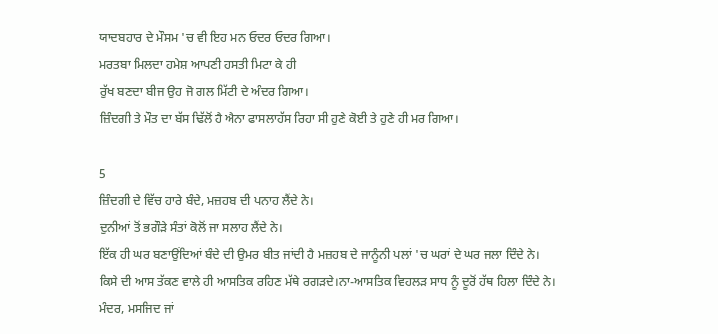ਯਾਦਬਹਾਰ ਦੇ ਮੌਸਮ 'ਚ ਵੀ ਇਹ ਮਨ ਓਦਰ ਓਦਰ ਗਿਆ।
ਮਰਤਬਾ ਮਿਲਦਾ ਹਮੇਸ਼ ਆਪਣੀ ਹਸਤੀ ਮਿਟਾ ਕੇ ਹੀ
ਰੁੱਖ ਬਣਦਾ ਬੀਜ ਉਹ ਜੋ ਗਲ ਮਿੱਟੀ ਦੇ ਅੰਦਰ ਗਿਆ।
ਜ਼ਿੰਦਗੀ ਤੇ ਮੌਤ ਦਾ ਬੱਸ ਢਿੱਲੋਂ ਹੈ ਐਨਾ ਫਾਸਲਾਹੱਸ ਰਿਹਾ ਸੀ ਹੁਣੇ ਕੋਈ ਤੇ ਹੁਣੇ ਹੀ ਮਰ ਗਿਆ।

5
ਜ਼ਿੰਦਗੀ ਦੇ ਵਿੱਚ ਹਾਰੇ ਬੰਦੇ, ਮਜ਼ਹਬ ਦੀ ਪਨਾਹ ਲੈਂਦੇ ਨੇ।
ਦੁਨੀਆਂ ਤੋਂ ਭਗੌੜੇ ਸੰਤਾਂ ਕੋਲੋਂ ਜਾ ਸਲਾਹ ਲੈਂਦੇ ਨੇ।
ਇੱਕ ਹੀ ਘਰ ਬਣਾਉਂਦਿਆਂ ਬੰਦੇ ਦੀ ਉਮਰ ਬੀਤ ਜਾਂਦੀ ਹੈ ਮਜ਼ਹਬ ਦੇ ਜਾਨੂੰਨੀ ਪਲਾਂ 'ਚ ਘਰਾਂ ਦੇ ਘਰ ਜਲਾ ਦਿੰਦੇ ਨੇ।
ਕਿਸੇ ਦੀ ਆਸ ਤੱਕਣ ਵਾਲੇ ਹੀ ਆਸਤਿਕ ਰਹਿਣ ਮੱਥੇ ਰਗੜਦੇ।ਨਾ-ਆਸਤਿਕ ਵਿਹਲੜ ਸਾਧ ਨੂੰ ਦੂਰੋਂ ਹੱਥ ਹਿਲਾ ਦਿੰਦੇ ਨੇ।
ਮੰਦਰ, ਮਸਜਿਦ ਜਾਂ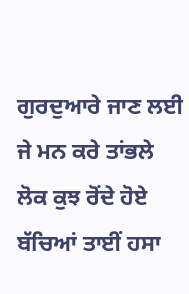ਗੁਰਦੁਆਰੇ ਜਾਣ ਲਈ ਜੇ ਮਨ ਕਰੇ ਤਾਂਭਲੇ ਲੋਕ ਕੁਝ ਰੋਂਦੇ ਹੋਏ ਬੱਚਿਆਂ ਤਾਈਂ ਹਸਾ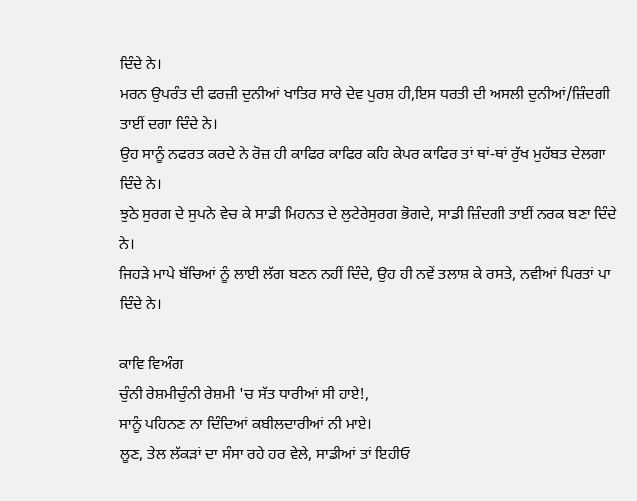ਦਿੰਦੇ ਨੇ।
ਮਰਨ ਉਪਰੰਤ ਦੀ ਫਰਜ਼ੀ ਦੁਨੀਆਂ ਖਾਤਿਰ ਸਾਰੇ ਦੇਵ ਪੁਰਸ਼ ਹੀ,ਇਸ ਧਰਤੀ ਦੀ ਅਸਲੀ ਦੁਨੀਆਂ/ਜ਼ਿੰਦਗੀ ਤਾਈਂ ਦਗਾ ਦਿੰਦੇ ਨੇ।
ਉਹ ਸਾਨੂੰ ਨਫਰਤ ਕਰਦੇ ਨੇ ਰੋਜ਼ ਹੀ ਕਾਫਿਰ ਕਾਫਿਰ ਕਹਿ ਕੇਪਰ ਕਾਫਿਰ ਤਾਂ ਥਾਂ-ਥਾਂ ਰੁੱਖ ਮੁਹੱਬਤ ਦੇਲਗਾ ਦਿੰਦੇ ਨੇ।
ਝੁਠੇ ਸੁਰਗ ਦੇ ਸੁਪਨੇ ਵੇਚ ਕੇ ਸਾਡੀ ਮਿਹਨਤ ਦੇ ਲੁਟੇਰੇਸੁਰਗ ਭੋਗਦੇ, ਸਾਡੀ ਜ਼ਿੰਦਗੀ ਤਾਈਂ ਨਰਕ ਬਣਾ ਦਿੰਦੇ ਨੇ।
ਜਿਹੜੇ ਮਾਪੇ ਬੱਚਿਆਂ ਨੂੰ ਲਾਈ ਲੱਗ ਬਣਨ ਨਹੀਂ ਦਿੰਦੇ, ਉਹ ਹੀ ਨਵੇਂ ਤਲਾਸ਼ ਕੇ ਰਸਤੇ, ਨਵੀਆਂ ਪਿਰਤਾਂ ਪਾ ਦਿੰਦੇ ਨੇ।

ਕਾਵਿ ਵਿਅੰਗ
ਚੁੰਨੀ ਰੇਸ਼ਮੀਚੁੰਨੀ ਰੇਸ਼ਮੀ 'ਚ ਸੱਤ ਧਾਰੀਆਂ ਸੀ ਹਾਏ!,
ਸਾਨੂੰ ਪਹਿਨਣ ਨਾ ਦਿੰਦਿਆਂ ਕਬੀਲਦਾਰੀਆਂ ਨੀ ਮਾਏ।
ਲੂਣ, ਤੇਲ ਲੱਕੜਾਂ ਦਾ ਸੰਸਾ ਰਹੇ ਹਰ ਵੇਲੇ, ਸਾਡੀਆਂ ਤਾਂ ਇਹੀਓ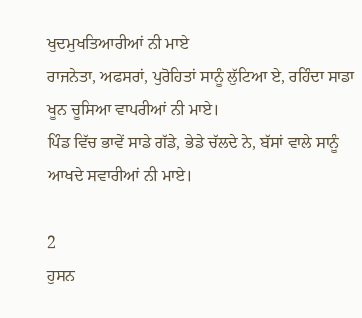ਖੁਦਮੁਖਤਿਆਰੀਆਂ ਨੀ ਮਾਏ
ਰਾਜਨੇਤਾ, ਅਫਸਰਾਂ, ਪੁਰੋਹਿਤਾਂ ਸਾਨੂੰ ਲੁੱਟਿਆ ਏ, ਰਹਿੰਦਾ ਸਾਡਾ ਖੂਨ ਚੂਸਿਆ ਵਾਪਰੀਆਂ ਨੀ ਮਾਏ।
ਪਿੰਡ ਵਿੱਚ ਭਾਵੇਂ ਸਾਡੇ ਗੱਡੇ, ਭੇਡੇ ਚੱਲਦੇ ਨੇ, ਬੱਸਾਂ ਵਾਲੇ ਸਾਨੂੰ ਆਖਦੇ ਸਵਾਰੀਆਂ ਨੀ ਮਾਏ।

2
ਹੁਸਨ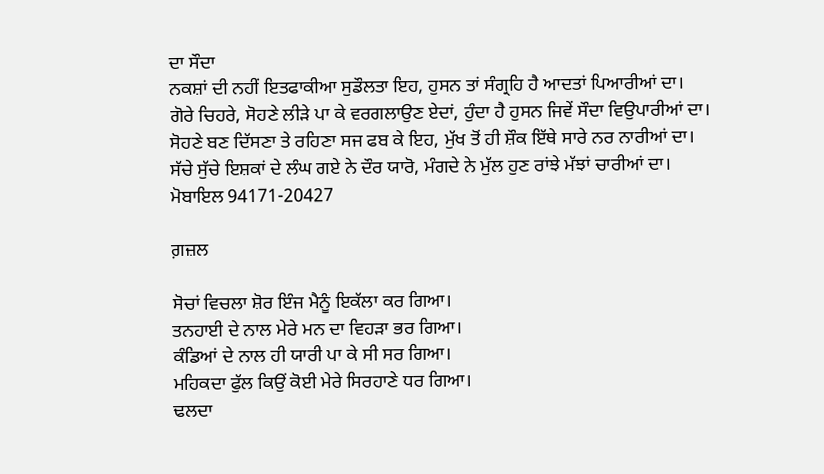ਦਾ ਸੌਦਾ
ਨਕਸ਼ਾਂ ਦੀ ਨਹੀਂ ਇਤਫਾਕੀਆ ਸੁਡੌਲਤਾ ਇਹ, ਹੁਸਨ ਤਾਂ ਸੰਗ੍ਰਹਿ ਹੈ ਆਦਤਾਂ ਪਿਆਰੀਆਂ ਦਾ।
ਗੋਰੇ ਚਿਹਰੇ, ਸੋਹਣੇ ਲੀੜੇ ਪਾ ਕੇ ਵਰਗਲਾਉਣ ਏਦਾਂ, ਹੁੰਦਾ ਹੈ ਹੁਸਨ ਜਿਵੇਂ ਸੌਦਾ ਵਿਉਪਾਰੀਆਂ ਦਾ।
ਸੋਹਣੇ ਬਣ ਦਿੱਸਣਾ ਤੇ ਰਹਿਣਾ ਸਜ ਫਬ ਕੇ ਇਹ, ਮੁੱਖ ਤੋਂ ਹੀ ਸ਼ੌਕ ਇੱਥੇ ਸਾਰੇ ਨਰ ਨਾਰੀਆਂ ਦਾ।
ਸੱਚੇ ਸੁੱਚੇ ਇਸ਼ਕਾਂ ਦੇ ਲੰਘ ਗਏ ਨੇ ਦੌਰ ਯਾਰੋ, ਮੰਗਦੇ ਨੇ ਮੁੱਲ ਹੁਣ ਰਾਂਝੇ ਮੱਝਾਂ ਚਾਰੀਆਂ ਦਾ।
ਮੋਬਾਇਲ 94171-20427

ਗ਼ਜ਼ਲ

ਸੋਚਾਂ ਵਿਚਲਾ ਸ਼ੋਰ ਇੰਜ ਮੈਨੂੰ ਇਕੱਲਾ ਕਰ ਗਿਆ।
ਤਨਹਾਈ ਦੇ ਨਾਲ ਮੇਰੇ ਮਨ ਦਾ ਵਿਹੜਾ ਭਰ ਗਿਆ।
ਕੰਡਿਆਂ ਦੇ ਨਾਲ ਹੀ ਯਾਰੀ ਪਾ ਕੇ ਸੀ ਸਰ ਗਿਆ।
ਮਹਿਕਦਾ ਫੁੱਲ ਕਿਉਂ ਕੋਈ ਮੇਰੇ ਸਿਰਹਾਣੇ ਧਰ ਗਿਆ।
ਢਲਦਾ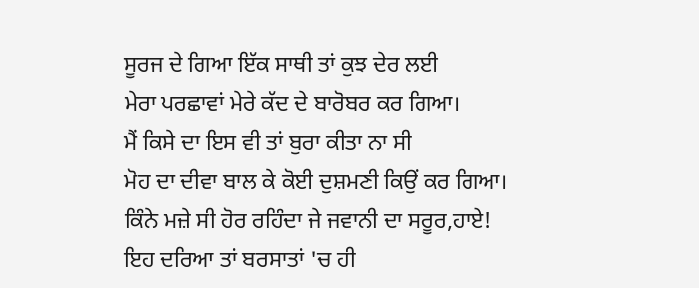ਸੂਰਜ ਦੇ ਗਿਆ ਇੱਕ ਸਾਥੀ ਤਾਂ ਕੁਝ ਦੇਰ ਲਈ
ਮੇਰਾ ਪਰਛਾਵਾਂ ਮੇਰੇ ਕੱਦ ਦੇ ਬਾਰੋਬਰ ਕਰ ਗਿਆ।
ਮੈਂ ਕਿਸੇ ਦਾ ਇਸ ਵੀ ਤਾਂ ਬੁਰਾ ਕੀਤਾ ਨਾ ਸੀ
ਮੋਹ ਦਾ ਦੀਵਾ ਬਾਲ ਕੇ ਕੋਈ ਦੁਸ਼ਮਣੀ ਕਿਉਂ ਕਰ ਗਿਆ।
ਕਿੰਨੇ ਮਜ਼ੇ ਸੀ ਹੋਰ ਰਹਿੰਦਾ ਜੇ ਜਵਾਨੀ ਦਾ ਸਰੂਰ,ਹਾਏ!
ਇਹ ਦਰਿਆ ਤਾਂ ਬਰਸਾਤਾਂ 'ਚ ਹੀ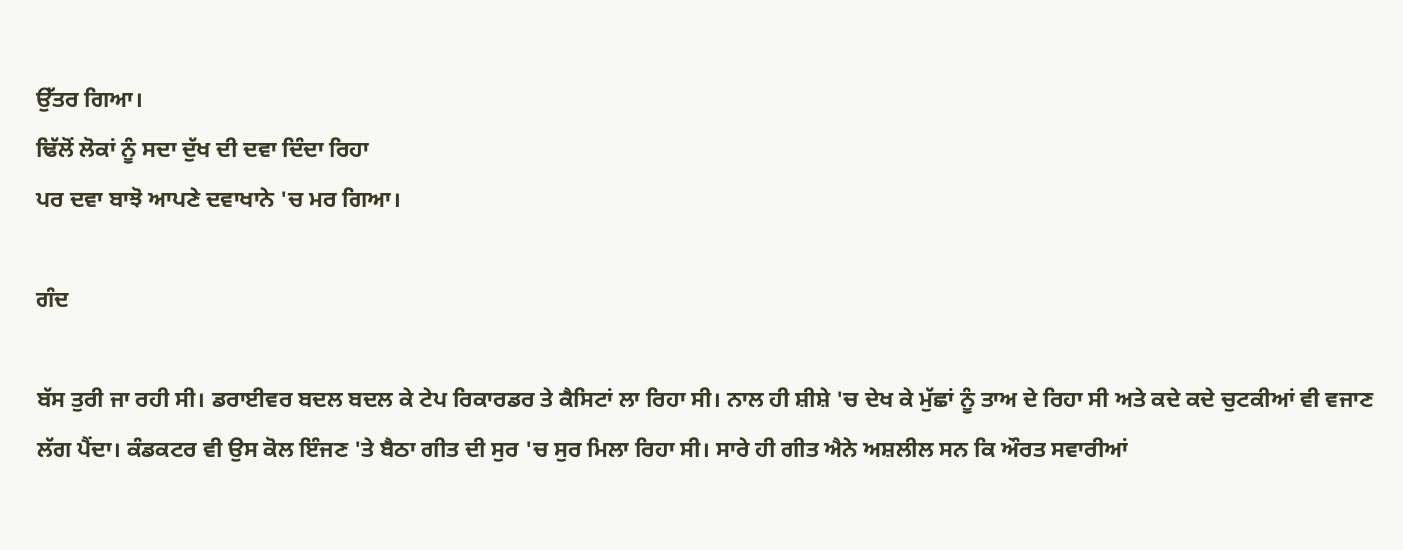ਉੱਤਰ ਗਿਆ।
ਢਿੱਲੋਂ ਲੋਕਾਂ ਨੂੰ ਸਦਾ ਦੁੱਖ ਦੀ ਦਵਾ ਦਿੰਦਾ ਰਿਹਾ
ਪਰ ਦਵਾ ਬਾਝੋ ਆਪਣੇ ਦਵਾਖਾਨੇ 'ਚ ਮਰ ਗਿਆ।

ਗੰਦ

ਬੱਸ ਤੁਰੀ ਜਾ ਰਹੀ ਸੀ। ਡਰਾਈਵਰ ਬਦਲ ਬਦਲ ਕੇ ਟੇਪ ਰਿਕਾਰਡਰ ਤੇ ਕੈਸਿਟਾਂ ਲਾ ਰਿਹਾ ਸੀ। ਨਾਲ ਹੀ ਸ਼ੀਸ਼ੇ 'ਚ ਦੇਖ ਕੇ ਮੁੱਛਾਂ ਨੂੰ ਤਾਅ ਦੇ ਰਿਹਾ ਸੀ ਅਤੇ ਕਦੇ ਕਦੇ ਚੁਟਕੀਆਂ ਵੀ ਵਜਾਣ ਲੱਗ ਪੈਂਦਾ। ਕੰਡਕਟਰ ਵੀ ਉਸ ਕੋਲ ਇੰਜਣ 'ਤੇ ਬੈਠਾ ਗੀਤ ਦੀ ਸੁਰ 'ਚ ਸੁਰ ਮਿਲਾ ਰਿਹਾ ਸੀ। ਸਾਰੇ ਹੀ ਗੀਤ ਐਨੇ ਅਸ਼ਲੀਲ ਸਨ ਕਿ ਔਰਤ ਸਵਾਰੀਆਂ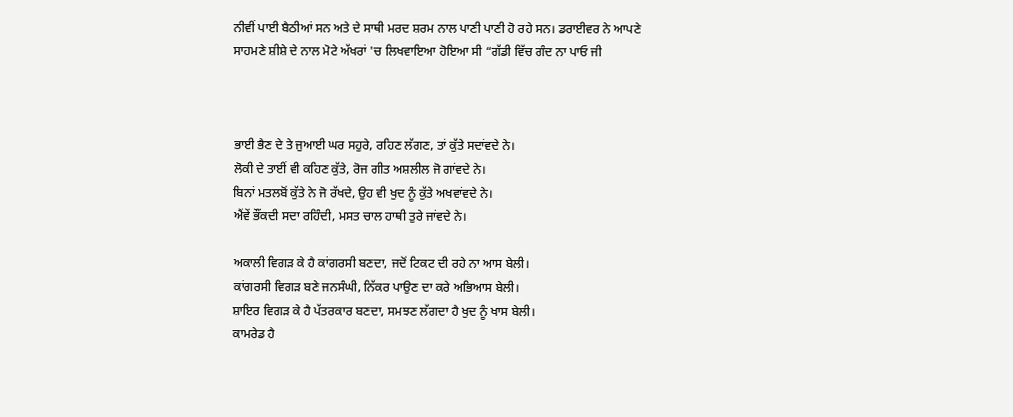ਨੀਵੀਂ ਪਾਈ ਬੈਠੀਆਂ ਸਨ ਅਤੇ ਦੇ ਸਾਥੀ ਮਰਦ ਸ਼ਰਮ ਨਾਲ ਪਾਣੀ ਪਾਣੀ ਹੋ ਰਹੇ ਸਨ। ਡਰਾਈਵਰ ਨੇ ਆਪਣੇ ਸਾਹਮਣੇ ਸ਼ੀਸ਼ੇ ਦੇ ਨਾਲ ਮੋਟੇ ਅੱਖਰਾਂ 'ਚ ਲਿਖਵਾਇਆ ਹੋਇਆ ਸੀ “ਗੱਡੀ ਵਿੱਚ ਗੰਦ ਨਾ ਪਾਓ ਜੀ



ਭਾਈ ਭੈਣ ਦੇ ਤੇ ਜੁਆਈ ਘਰ ਸਹੁਰੇ, ਰਹਿਣ ਲੱਗਣ, ਤਾਂ ਕੁੱਤੇ ਸਦਾਂਵਦੇ ਨੇ।
ਲੋਕੀ ਦੇ ਤਾਈਂ ਵੀ ਕਹਿਣ ਕੁੱਤੇ, ਰੋਜ ਗੀਤ ਅਸ਼ਲੀਲ ਜੋ ਗਾਂਵਦੇ ਨੇ।
ਬਿਨਾਂ ਮਤਲਬੋਂ ਕੁੱਤੇ ਨੇ ਜੋ ਰੱਖਦੇ, ਉਹ ਵੀ ਖੁਦ ਨੂੰ ਕੁੱਤੇ ਅਖਵਾਂਵਦੇ ਨੇ।
ਐਂਵੇਂ ਭੌਂਕਦੀ ਸਦਾ ਰਹਿੰਦੀ, ਮਸਤ ਚਾਲ ਹਾਥੀ ਤੁਰੇ ਜਾਂਵਦੇ ਨੇ।

ਅਕਾਲੀ ਵਿਗੜ ਕੇ ਹੈ ਕਾਂਗਰਸੀ ਬਣਦਾ, ਜਦੋਂ ਟਿਕਟ ਦੀ ਰਹੇ ਨਾ ਆਸ ਬੇਲੀ।
ਕਾਂਗਰਸੀ ਵਿਗੜ ਬਣੇ ਜਨਸੰਘੀ, ਨਿੱਕਰ ਪਾਉਣ ਦਾ ਕਰੇ ਅਭਿਆਸ ਬੇਲੀ।
ਸ਼ਾਇਰ ਵਿਗੜ ਕੇ ਹੈ ਪੱਤਰਕਾਰ ਬਣਦਾ, ਸਮਝਣ ਲੱਗਦਾ ਹੈ ਖੁਦ ਨੂੰ ਖਾਸ ਬੇਲੀ।
ਕਾਮਰੇਡ ਹੈ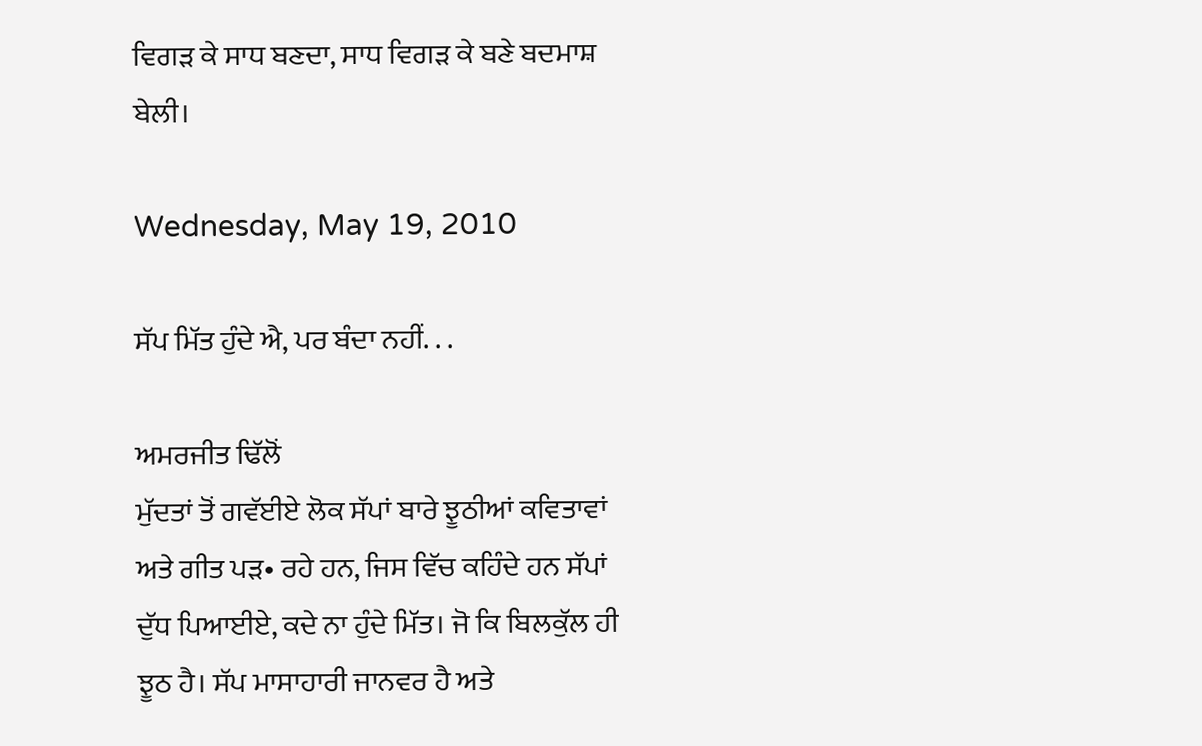ਵਿਗੜ ਕੇ ਸਾਧ ਬਣਦਾ, ਸਾਧ ਵਿਗੜ ਕੇ ਬਣੇ ਬਦਮਾਸ਼ ਬੇਲੀ।

Wednesday, May 19, 2010

ਸੱਪ ਮਿੱਤ ਹੁੰਦੇ ਐ, ਪਰ ਬੰਦਾ ਨਹੀਂ. . .

ਅਮਰਜੀਤ ਢਿੱਲੋਂ
ਮੁੱਦਤਾਂ ਤੋਂ ਗਵੱਈਏ ਲੋਕ ਸੱਪਾਂ ਬਾਰੇ ਝੂਠੀਆਂ ਕਵਿਤਾਵਾਂ ਅਤੇ ਗੀਤ ਪੜ• ਰਹੇ ਹਨ, ਜਿਸ ਵਿੱਚ ਕਹਿੰਦੇ ਹਨ ਸੱਪਾਂ ਦੁੱਧ ਪਿਆਈਏ, ਕਦੇ ਨਾ ਹੁੰਦੇ ਮਿੱਤ। ਜੋ ਕਿ ਬਿਲਕੁੱਲ ਹੀ ਝੂਠ ਹੈ। ਸੱਪ ਮਾਸਾਹਾਰੀ ਜਾਨਵਰ ਹੈ ਅਤੇ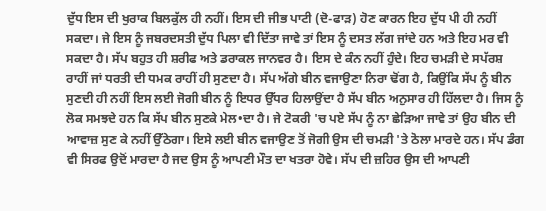ਦੁੱਧ ਇਸ ਦੀ ਖੁਰਾਕ ਬਿਲਕੁੱਲ ਹੀ ਨਹੀਂ। ਇਸ ਦੀ ਜੀਭ ਪਾਟੀ (ਦੋ-ਫਾੜ) ਹੋਣ ਕਾਰਨ ਇਹ ਦੁੱਧ ਪੀ ਹੀ ਨਹੀਂ ਸਕਦਾ। ਜੇ ਇਸ ਨੂੰ ਜਬਰਦਸਤੀ ਦੁੱਧ ਪਿਲਾ ਵੀ ਦਿੱਤਾ ਜਾਵੇ ਤਾਂ ਇਸ ਨੂੰ ਦਸਤ ਲੱਗ ਜਾਂਦੇ ਹਨ ਅਤੇ ਇਹ ਮਰ ਵੀ ਸਕਦਾ ਹੈ। ਸੱਪ ਬਹੁਤ ਹੀ ਸ਼ਰੀਫ ਅਤੇ ਡਰਾਕਲ ਜਾਨਵਰ ਹੈ। ਇਸ ਦੇ ਕੰਨ ਨਹੀਂ ਹੁੰਦੇ। ਇਹ ਚਮੜੀ ਦੇ ਸਪੱਰਸ਼ ਰਾਹੀਂ ਜਾਂ ਧਰਤੀ ਦੀ ਧਮਕ ਰਾਹੀਂ ਹੀ ਸੁਣਦਾ ਹੈ। ਸੱਪ ਅੱਗੇ ਬੀਨ ਵਜਾਉਣਾ ਨਿਰਾ ਢੋਂਗ ਹੈ, ਕਿਉਂਕਿ ਸੱਪ ਨੂੰ ਬੀਨ ਸੁਣਦੀ ਹੀ ਨਹੀਂ ਇਸ ਲਈ ਜੋਗੀ ਬੀਨ ਨੂੰ ਇਧਰ ਉੱਧਰ ਹਿਲਾਉਂਦਾ ਹੈ ਸੱਪ ਬੀਨ ਅਨੁਸਾਰ ਹੀ ਹਿੱਲਦਾ ਹੈ। ਜਿਸ ਨੂੰ ਲੋਕ ਸਮਝਦੇ ਹਨ ਕਿ ਸੱਪ ਬੀਨ ਸੁਣਕੇ ਮੇਲ•ਦਾ ਹੈ। ਜੇ ਟੋਕਰੀ 'ਚ ਪਏ ਸੱਪ ਨੂੰ ਨਾ ਛੇੜਿਆ ਜਾਵੇ ਤਾਂ ਉਹ ਬੀਨ ਦੀ ਆਵਾਜ਼ ਸੁਣ ਕੇ ਨਹੀਂ ਉੱਠੇਗਾ। ਇਸੇ ਲਈ ਬੀਨ ਵਜਾਉਣ ਤੋਂ ਜੋਗੀ ਉਸ ਦੀ ਚਮੜੀ 'ਤੇ ਠੋਲਾ ਮਾਰਦੇ ਹਨ। ਸੱਪ ਡੰਗ ਵੀ ਸਿਰਫ ਉਦੋਂ ਮਾਰਦਾ ਹੈ ਜਦ ਉਸ ਨੂੰ ਆਪਣੀ ਮੌਤ ਦਾ ਖਤਰਾ ਹੋਵੇ। ਸੱਪ ਦੀ ਜ਼ਹਿਰ ਉਸ ਦੀ ਆਪਣੀ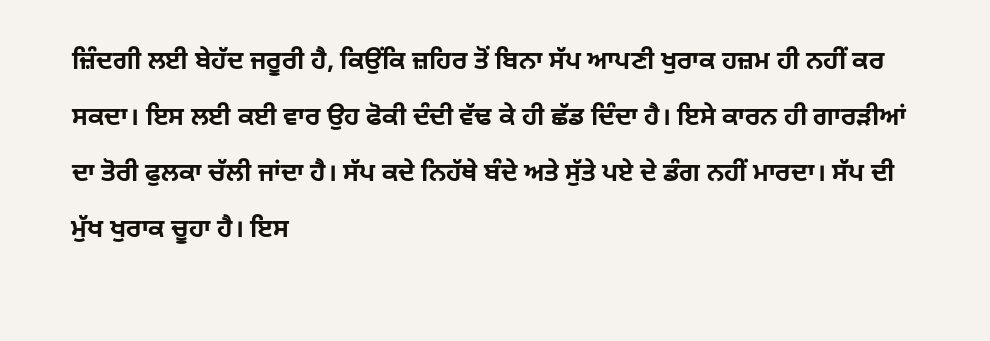ਜ਼ਿੰਦਗੀ ਲਈ ਬੇਹੱਦ ਜਰੂਰੀ ਹੈ, ਕਿਉਂਕਿ ਜ਼ਹਿਰ ਤੋਂ ਬਿਨਾ ਸੱਪ ਆਪਣੀ ਖੁਰਾਕ ਹਜ਼ਮ ਹੀ ਨਹੀਂ ਕਰ ਸਕਦਾ। ਇਸ ਲਈ ਕਈ ਵਾਰ ਉਹ ਫੋਕੀ ਦੰਦੀ ਵੱਢ ਕੇ ਹੀ ਛੱਡ ਦਿੰਦਾ ਹੈ। ਇਸੇ ਕਾਰਨ ਹੀ ਗਾਰੜੀਆਂ ਦਾ ਤੋਰੀ ਫੁਲਕਾ ਚੱਲੀ ਜਾਂਦਾ ਹੈ। ਸੱਪ ਕਦੇ ਨਿਹੱਥੇ ਬੰਦੇ ਅਤੇ ਸੁੱਤੇ ਪਏ ਦੇ ਡੰਗ ਨਹੀਂ ਮਾਰਦਾ। ਸੱਪ ਦੀ ਮੁੱਖ ਖੁਰਾਕ ਚੂਹਾ ਹੈ। ਇਸ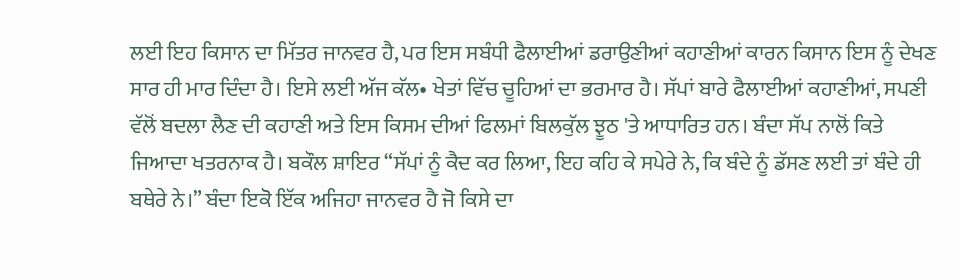ਲਈ ਇਹ ਕਿਸਾਨ ਦਾ ਮਿੱਤਰ ਜਾਨਵਰ ਹੈ, ਪਰ ਇਸ ਸਬੰਧੀ ਫੈਲਾਈਆਂ ਡਰਾਉਣੀਆਂ ਕਹਾਣੀਆਂ ਕਾਰਨ ਕਿਸਾਨ ਇਸ ਨੂੰ ਦੇਖਣ ਸਾਰ ਹੀ ਮਾਰ ਦਿੰਦਾ ਹੈ। ਇਸੇ ਲਈ ਅੱਜ ਕੱਲ• ਖੇਤਾਂ ਵਿੱਚ ਚੂਹਿਆਂ ਦਾ ਭਰਮਾਰ ਹੈ। ਸੱਪਾਂ ਬਾਰੇ ਫੈਲਾਈਆਂ ਕਹਾਣੀਆਂ, ਸਪਣੀ ਵੱਲੋਂ ਬਦਲਾ ਲੈਣ ਦੀ ਕਹਾਣੀ ਅਤੇ ਇਸ ਕਿਸਮ ਦੀਆਂ ਫਿਲਮਾਂ ਬਿਲਕੁੱਲ ਝੂਠ 'ਤੇ ਆਧਾਰਿਤ ਹਨ। ਬੰਦਾ ਸੱਪ ਨਾਲੋਂ ਕਿਤੇ ਜਿਆਦਾ ਖਤਰਨਾਕ ਹੈ। ਬਕੌਲ ਸ਼ਾਇਰ “ਸੱਪਾਂ ਨੂੰ ਕੈਦ ਕਰ ਲਿਆ, ਇਹ ਕਹਿ ਕੇ ਸਪੇਰੇ ਨੇ, ਕਿ ਬੰਦੇ ਨੂੰ ਡੱਸਣ ਲਈ ਤਾਂ ਬੰਦੇ ਹੀ ਬਥੇਰੇ ਨੇ।” ਬੰਦਾ ਇਕੋ ਇੱਕ ਅਜਿਹਾ ਜਾਨਵਰ ਹੈ ਜੋ ਕਿਸੇ ਦਾ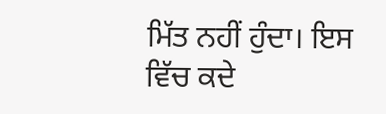ਮਿੱਤ ਨਹੀਂ ਹੁੰਦਾ। ਇਸ ਵਿੱਚ ਕਦੇ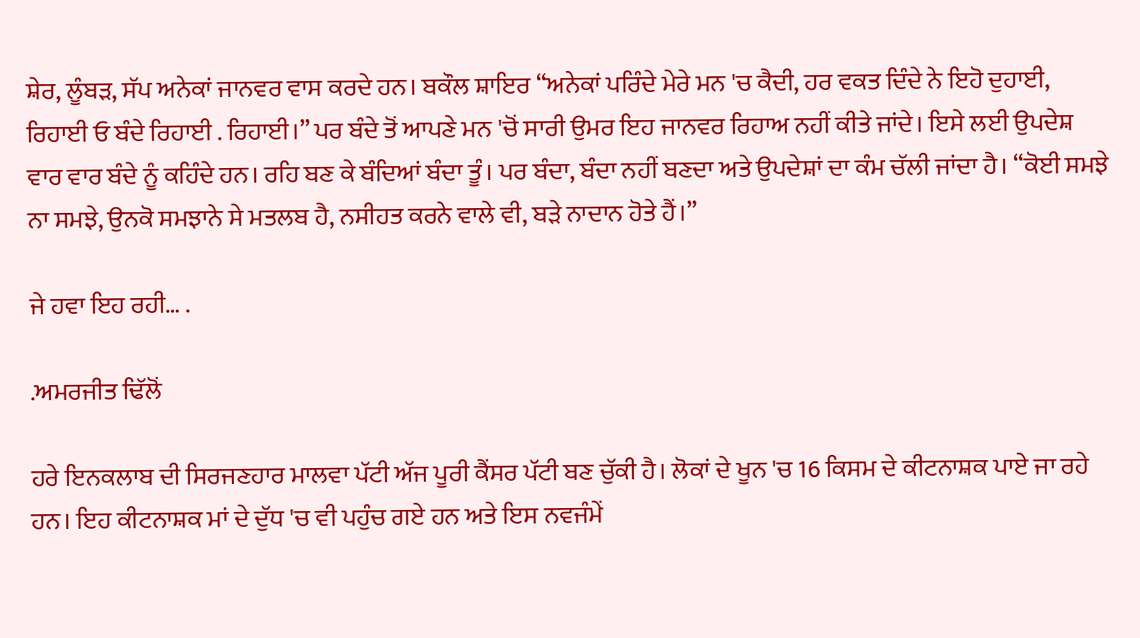ਸ਼ੇਰ, ਲੂੰਬੜ, ਸੱਪ ਅਨੇਕਾਂ ਜਾਨਵਰ ਵਾਸ ਕਰਦੇ ਹਨ। ਬਕੌਲ ਸ਼ਾਇਰ “ਅਨੇਕਾਂ ਪਰਿੰਦੇ ਮੇਰੇ ਮਨ 'ਚ ਕੈਦੀ, ਹਰ ਵਕਤ ਦਿੰਦੇ ਨੇ ਇਹੋ ਦੁਹਾਈ, ਰਿਹਾਈ ਓ ਬੰਦੇ ਰਿਹਾਈ . ਰਿਹਾਈ।” ਪਰ ਬੰਦੇ ਤੋਂ ਆਪਣੇ ਮਨ 'ਚੋਂ ਸਾਰੀ ਉਮਰ ਇਹ ਜਾਨਵਰ ਰਿਹਾਅ ਨਹੀਂ ਕੀਤੇ ਜਾਂਦੇ। ਇਸੇ ਲਈ ਉਪਦੇਸ਼ ਵਾਰ ਵਾਰ ਬੰਦੇ ਨੂੰ ਕਹਿੰਦੇ ਹਨ। ਰਹਿ ਬਣ ਕੇ ਬੰਦਿਆਂ ਬੰਦਾ ਤੂੰ। ਪਰ ਬੰਦਾ, ਬੰਦਾ ਨਹੀਂ ਬਣਦਾ ਅਤੇ ਉਪਦੇਸ਼ਾਂ ਦਾ ਕੰਮ ਚੱਲੀ ਜਾਂਦਾ ਹੈ। “ਕੋਈ ਸਮਝੇ ਨਾ ਸਮਝੇ, ਉਨਕੋ ਸਮਝਾਨੇ ਸੇ ਮਤਲਬ ਹੈ, ਨਸੀਹਤ ਕਰਨੇ ਵਾਲੇ ਵੀ, ਬੜੇ ਨਾਦਾਨ ਹੋਤੇ ਹੈਂ।”

ਜੇ ਹਵਾ ਇਹ ਰਹੀ… .

.ਅਮਰਜੀਤ ਢਿੱਲੋਂ

ਹਰੇ ਇਨਕਲਾਬ ਦੀ ਸਿਰਜਣਹਾਰ ਮਾਲਵਾ ਪੱਟੀ ਅੱਜ ਪੂਰੀ ਕੈਂਸਰ ਪੱਟੀ ਬਣ ਚੁੱਕੀ ਹੈ। ਲੋਕਾਂ ਦੇ ਖੂਨ 'ਚ 16 ਕਿਸਮ ਦੇ ਕੀਟਨਾਸ਼ਕ ਪਾਏ ਜਾ ਰਹੇ ਹਨ। ਇਹ ਕੀਟਨਾਸ਼ਕ ਮਾਂ ਦੇ ਦੁੱਧ 'ਚ ਵੀ ਪਹੁੰਚ ਗਏ ਹਨ ਅਤੇ ਇਸ ਨਵਜੰਮੇਂ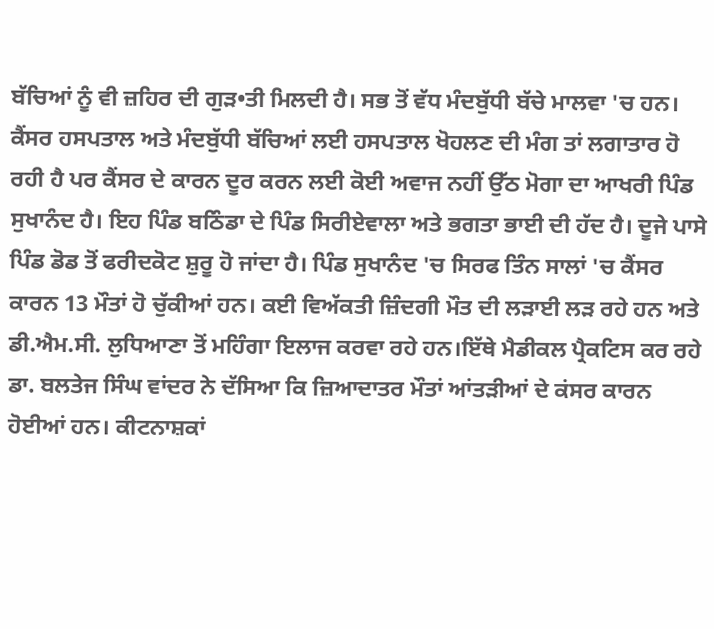ਬੱਚਿਆਂ ਨੂੰ ਵੀ ਜ਼ਹਿਰ ਦੀ ਗੁੜ•ਤੀ ਮਿਲਦੀ ਹੈ। ਸਭ ਤੋਂ ਵੱਧ ਮੰਦਬੁੱਧੀ ਬੱਚੇ ਮਾਲਵਾ 'ਚ ਹਨ। ਕੈਂਸਰ ਹਸਪਤਾਲ ਅਤੇ ਮੰਦਬੁੱਧੀ ਬੱਚਿਆਂ ਲਈ ਹਸਪਤਾਲ ਖੋਹਲਣ ਦੀ ਮੰਗ ਤਾਂ ਲਗਾਤਾਰ ਹੋ ਰਹੀ ਹੈ ਪਰ ਕੈਂਸਰ ਦੇ ਕਾਰਨ ਦੂਰ ਕਰਨ ਲਈ ਕੋਈ ਅਵਾਜ ਨਹੀਂ ਉੱਠ ਮੋਗਾ ਦਾ ਆਖਰੀ ਪਿੰਡ ਸੁਖਾਨੰਦ ਹੈ। ਇਹ ਪਿੰਡ ਬਠਿੰਡਾ ਦੇ ਪਿੰਡ ਸਿਰੀਏਵਾਲਾ ਅਤੇ ਭਗਤਾ ਭਾਈ ਦੀ ਹੱਦ ਹੈ। ਦੂਜੇ ਪਾਸੇ ਪਿੰਡ ਡੋਡ ਤੋਂ ਫਰੀਦਕੋਟ ਸ਼ੁਰੂ ਹੋ ਜਾਂਦਾ ਹੈ। ਪਿੰਡ ਸੁਖਾਨੰਦ 'ਚ ਸਿਰਫ ਤਿੰਨ ਸਾਲਾਂ 'ਚ ਕੈਂਸਰ ਕਾਰਨ 13 ਮੌਤਾਂ ਹੋ ਚੁੱਕੀਆਂ ਹਨ। ਕਈ ਵਿਅੱਕਤੀ ਜ਼ਿੰਦਗੀ ਮੌਤ ਦੀ ਲੜਾਈ ਲੜ ਰਹੇ ਹਨ ਅਤੇ ਡੀ.ਐਮ.ਸੀ. ਲੁਧਿਆਣਾ ਤੋਂ ਮਹਿੰਗਾ ਇਲਾਜ ਕਰਵਾ ਰਹੇ ਹਨ।ਇੱਥੇ ਮੈਡੀਕਲ ਪ੍ਰੈਕਟਿਸ ਕਰ ਰਹੇ ਡਾ. ਬਲਤੇਜ ਸਿੰਘ ਵਾਂਦਰ ਨੇ ਦੱਸਿਆ ਕਿ ਜ਼ਿਆਦਾਤਰ ਮੌਤਾਂ ਆਂਤੜੀਆਂ ਦੇ ਕਂਸਰ ਕਾਰਨ ਹੋਈਆਂ ਹਨ। ਕੀਟਨਾਸ਼ਕਾਂ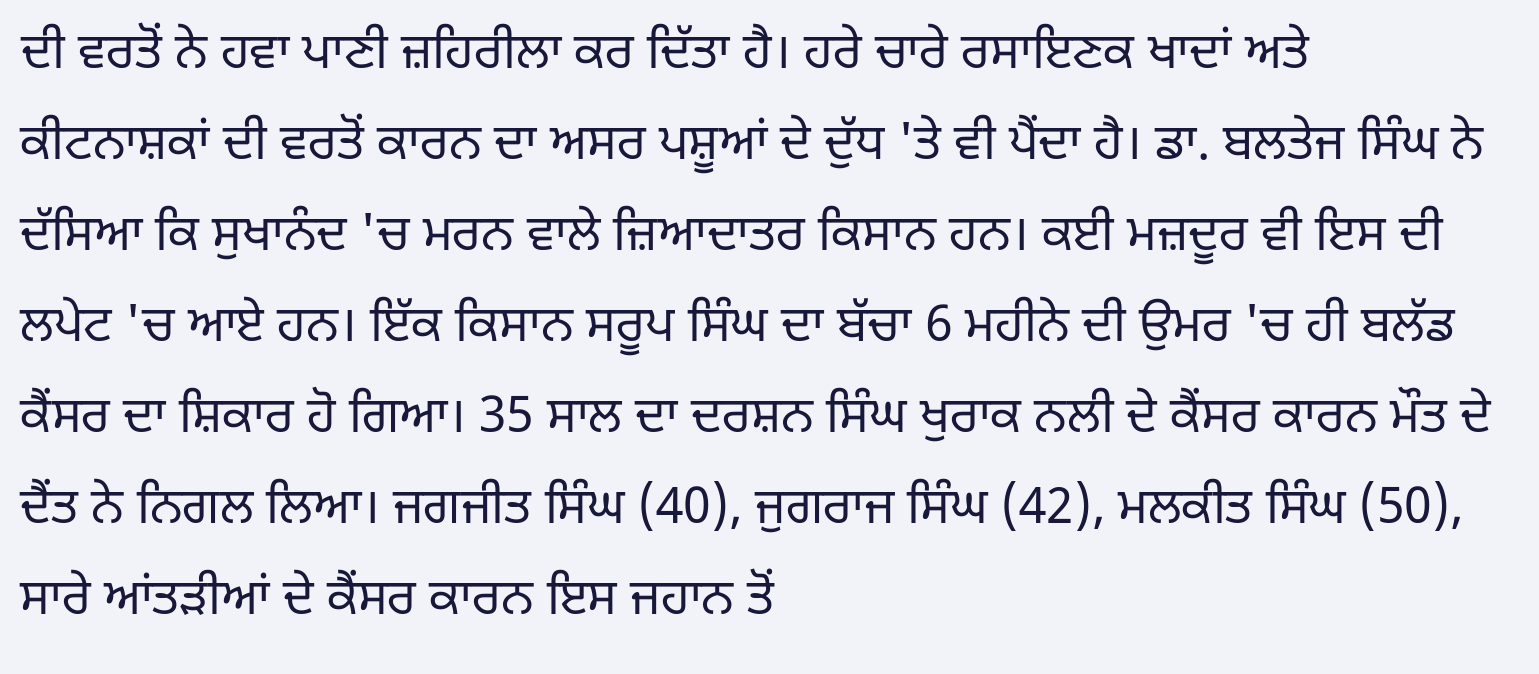ਦੀ ਵਰਤੋਂ ਨੇ ਹਵਾ ਪਾਣੀ ਜ਼ਹਿਰੀਲਾ ਕਰ ਦਿੱਤਾ ਹੈ। ਹਰੇ ਚਾਰੇ ਰਸਾਇਣਕ ਖਾਦਾਂ ਅਤੇ ਕੀਟਨਾਸ਼ਕਾਂ ਦੀ ਵਰਤੋਂ ਕਾਰਨ ਦਾ ਅਸਰ ਪਸ਼ੂਆਂ ਦੇ ਦੁੱਧ 'ਤੇ ਵੀ ਪੈਂਦਾ ਹੈ। ਡਾ. ਬਲਤੇਜ ਸਿੰਘ ਨੇ ਦੱਸਿਆ ਕਿ ਸੁਖਾਨੰਦ 'ਚ ਮਰਨ ਵਾਲੇ ਜ਼ਿਆਦਾਤਰ ਕਿਸਾਨ ਹਨ। ਕਈ ਮਜ਼ਦੂਰ ਵੀ ਇਸ ਦੀ ਲਪੇਟ 'ਚ ਆਏ ਹਨ। ਇੱਕ ਕਿਸਾਨ ਸਰੂਪ ਸਿੰਘ ਦਾ ਬੱਚਾ 6 ਮਹੀਨੇ ਦੀ ਉਮਰ 'ਚ ਹੀ ਬਲੱਡ ਕੈਂਸਰ ਦਾ ਸ਼ਿਕਾਰ ਹੋ ਗਿਆ। 35 ਸਾਲ ਦਾ ਦਰਸ਼ਨ ਸਿੰਘ ਖੁਰਾਕ ਨਲੀ ਦੇ ਕੈਂਸਰ ਕਾਰਨ ਮੌਤ ਦੇ ਦੈਂਤ ਨੇ ਨਿਗਲ ਲਿਆ। ਜਗਜੀਤ ਸਿੰਘ (40), ਜੁਗਰਾਜ ਸਿੰਘ (42), ਮਲਕੀਤ ਸਿੰਘ (50), ਸਾਰੇ ਆਂਤੜੀਆਂ ਦੇ ਕੈਂਸਰ ਕਾਰਨ ਇਸ ਜਹਾਨ ਤੋਂ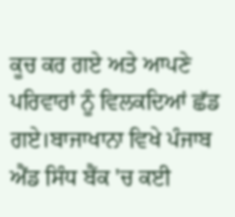ਕੂਚ ਕਰ ਗਏ ਅਤੇ ਆਪਣੇ ਪਰਿਵਾਰਾਂ ਨੂੰ ਵਿਲਕਦਿਆਂ ਛੱਡ ਗਏ।ਬਾਜਾਖਾਨਾ ਵਿਖੇ ਪੰਜਾਬ ਐਂਡ ਸਿੰਧ ਬੈਂਕ 'ਚ ਕਈ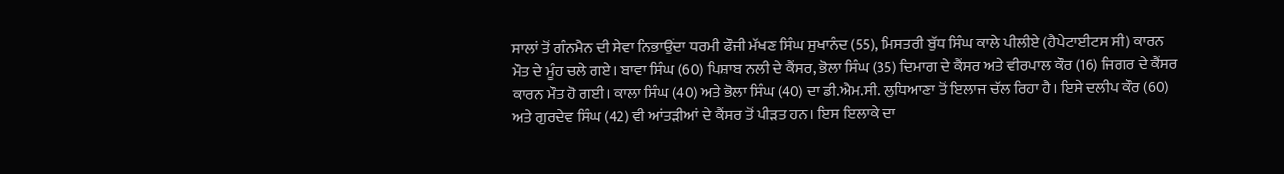ਸਾਲਾਂ ਤੋਂ ਗੰਨਮੈਨ ਦੀ ਸੇਵਾ ਨਿਭਾਉਂਦਾ ਧਰਮੀ ਫੌਜੀ ਮੱਖਣ ਸਿੰਘ ਸੁਖਾਨੰਦ (55), ਮਿਸਤਰੀ ਬੁੱਧ ਸਿੰਘ ਕਾਲੇ ਪੀਲੀਏ (ਹੈਪੇਟਾਈਟਸ ਸੀ) ਕਾਰਨ ਮੌਤ ਦੇ ਮੂੰਹ ਚਲੇ ਗਏ। ਬਾਵਾ ਸਿੰਘ (60) ਪਿਸ਼ਾਬ ਨਲੀ ਦੇ ਕੈਂਸਰ, ਭੋਲਾ ਸਿੰਘ (35) ਦਿਮਾਗ ਦੇ ਕੈਂਸਰ ਅਤੇ ਵੀਰਪਾਲ ਕੌਰ (16) ਜਿਗਰ ਦੇ ਕੈਂਸਰ ਕਾਰਨ ਮੌਤ ਹੋ ਗਈ। ਕਾਲਾ ਸਿੰਘ (40) ਅਤੇ ਭੋਲਾ ਸਿੰਘ (40) ਦਾ ਡੀ.ਐਮ.ਸੀ. ਲੁਧਿਆਣਾ ਤੋਂ ਇਲਾਜ ਚੱਲ ਰਿਹਾ ਹੈ। ਇਸੇ ਦਲੀਪ ਕੌਰ (60) ਅਤੇ ਗੁਰਦੇਵ ਸਿੰਘ (42) ਵੀ ਆਂਤੜੀਆਂ ਦੇ ਕੈਂਸਰ ਤੋਂ ਪੀੜਤ ਹਨ। ਇਸ ਇਲਾਕੇ ਦਾ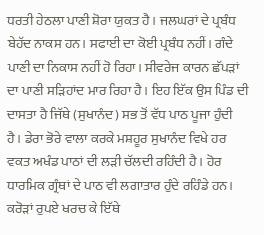ਧਰਤੀ ਹੇਠਲਾ ਪਾਣੀ ਸ਼ੋਰਾ ਯੁਕਤ ਹੈ। ਜਲਘਰਾਂ ਦੇ ਪ੍ਰਬੰਧ ਬੇਹੱਦ ਨਾਕਸ ਹਨ। ਸਫਾਈ ਦਾ ਕੋਈ ਪ੍ਰਬੰਧ ਨਹੀਂ। ਗੰਦੇ ਪਾਣੀ ਦਾ ਨਿਕਾਸ ਨਹੀਂ ਹੋ ਰਿਹਾ। ਸੀਵਰੇਜ ਕਾਰਨ ਛੱਪੜਾਂ ਦਾ ਪਾਣੀ ਸੜਿਹਾਂਦ ਮਾਰ ਰਿਹਾ ਹੈ। ਇਹ ਇੱਕ ਉਸ ਪਿੰਡ ਦੀ ਦਾਸਤਾ ਹੈ ਜਿੱਥੇ (ਸੁਖਾਨੰਦ) ਸਭ ਤੋਂ ਵੱਧ ਪਾਠ ਪੂਜਾ ਹੁੰਦੀ ਹੈ। ਡੇਰਾ ਭੋਰੇ ਵਾਲਾ ਕਰਕੇ ਮਸ਼ਹੂਰ ਸੁਖਾਨੰਦ ਵਿਖੇ ਹਰ ਵਕਤ ਅਖੰਡ ਪਾਠਾਂ ਦੀ ਲੜੀ ਚੱਲਦੀ ਰਹਿੰਦੀ ਹੈ। ਹੋਰ ਧਾਰਮਿਕ ਗ੍ਰੰਥਾਂ ਦੇ ਪਾਠ ਵੀ ਲਗਾਤਾਰ ਹੁੰਦੇ ਰਹਿੰਡੇ ਹਨ। ਕਰੋੜਾਂ ਰੁਪਏ ਖਰਚ ਕੇ ਇੱਥੇ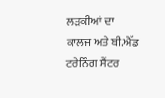ਲੜਕੀਆਂ ਦਾ ਕਾਲਜ ਅਤੇ ਬੀ.ਐੱਡ ਟਰੇਨਿੰਗ ਸੈਂਟਰ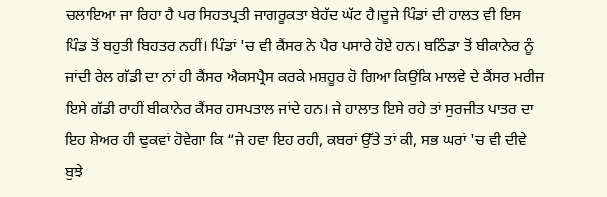ਚਲਾਇਆ ਜਾ ਰਿਹਾ ਹੈ ਪਰ ਸਿਹਤਪ੍ਰਤੀ ਜਾਗਰੂਕਤਾ ਬੇਹੱਦ ਘੱਟ ਹੈ।ਦੂਜੇ ਪਿੰਡਾਂ ਦੀ ਹਾਲਤ ਵੀ ਇਸ ਪਿੰਡ ਤੋਂ ਬਹੁਤੀ ਬਿਹਤਰ ਨਹੀਂ। ਪਿੰਡਾਂ 'ਚ ਵੀ ਕੈਂਸਰ ਨੇ ਪੈਰ ਪਸਾਰੇ ਹੋਏ ਹਨ। ਬਠਿੰਡਾ ਤੋਂ ਬੀਕਾਨੇਰ ਨੂੰ ਜਾਂਦੀ ਰੇਲ ਗੱਡੀ ਦਾ ਨਾਂ ਹੀ ਕੈਂਸਰ ਐਕਸਪ੍ਰੈਸ ਕਰਕੇ ਮਸ਼ਹੂਰ ਹੋ ਗਿਆ ਕਿਉਂਕਿ ਮਾਲਵੇ ਦੇ ਕੈਂਸਰ ਮਰੀਜ ਇਸੇ ਗੱਡੀ ਰਾਹੀਂ ਬੀਕਾਨੇਰ ਕੈਂਸਰ ਹਸਪਤਾਲ ਜਾਂਦੇ ਹਨ। ਜੇ ਹਾਲਾਤ ਇਸੇ ਰਹੇ ਤਾਂ ਸੁਰਜੀਤ ਪਾਤਰ ਦਾ ਇਹ ਸ਼ੇਅਰ ਹੀ ਢੁਕਵਾਂ ਹੋਵੇਗਾ ਕਿ “ਜੇ ਹਵਾ ਇਹ ਰਹੀ, ਕਬਰਾਂ ਉੱਤੇ ਤਾਂ ਕੀ, ਸਭ ਘਰਾਂ 'ਚ ਵੀ ਦੀਵੇ ਬੁਝੇ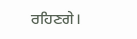ਰਹਿਣਗੇ।